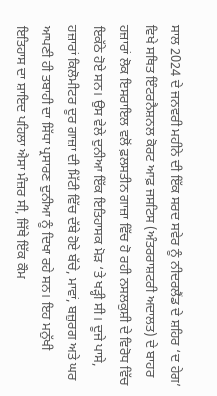ਸਾਲ 2024 ਦੇ ਜਨਵਰੀ ਮਹੀਨੇ ਦੀ ਇੱਕ ਸਰਦ ਸਵੇਰ ਨੂੰ ਨੀਦਰਲੈਂਡ ਦੇ ਸ਼ਹਿਰ ‘ਦ ਹੇਗ’ ਵਿਖੇ ਸਥਿਤ ਇੰਟਰਨੈਸ਼ਨਲ ਕੋਰਟ ਆਫ਼ ਜਸਟਿਸ (ਅੰਤਰਰਾਸ਼ਟਰੀ ਅਦਾਲਤ) ਦੇ ਬਾਹਰ ਹਜ਼ਾਰਾਂ ਲੋਕ ਇਸਰਾਇਲ ਵਲੋਂ ਫ਼ਲਸਤੀਨ ਗਾਜ਼ਾ ਵਿੱਚ ਹੋ ਰਹੀ ਨਸਲਕੁਸ਼ੀ ਦੇ ਵਿਰੋਧ ਵਿੱਚ ਇਕੱਠੇ ਹੋਏ ਸਨ। ਉਸ ਵੇਲੇ ਦੁਨੀਆ ਇੱਕ ਇਤਿਹਾਸਕ ਮੋੜ ‘ਤੇ ਖੜ੍ਹੀ ਸੀ। ਦੂਜੇ ਪਾਸੇ, ਹਜ਼ਾਰਾਂ ਕਿਲੋਮੀਟਰ ਦੂਰ ਗਾਜ਼ਾ ਦੀ ਮਿੱਟੀ ਵਿੱਚ ਦੱਬੇ ਹੋਏ ਬੱਚੇ, ਮਾਵਾਂ, ਬਜ਼ੁਰਗ ਅਤੇ ਘਰ ਆਪਣੀ ਹੀ ਤਬਾਹੀ ਦਾ ਸਿੱਧਾ ਪ੍ਰਸਾਰਣ ਦੁਨੀਆ ਨੂੰ ਦਿਖਾ ਰਹੇ ਸਨ। ਇਹ ਮਨੁੱਖੀ ਇਤਿਹਾਸ ਦਾ ਸ਼ਾਇਦ ਪਹਿਲਾ ਐਸਾ ਮੰਜ਼ਰ ਸੀ, ਜਿੱਥੇ ਇੱਕ ਕੌਮ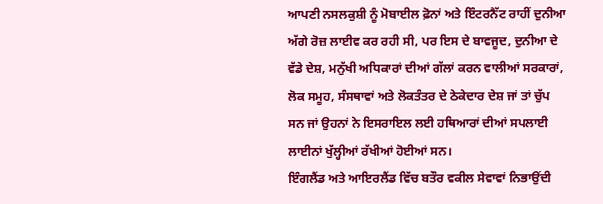ਆਪਣੀ ਨਸਲਕੁਸ਼ੀ ਨੂੰ ਮੋਬਾਈਲ ਫ਼ੋਨਾਂ ਅਤੇ ਇੰਟਰਨੈੱਟ ਰਾਹੀਂ ਦੁਨੀਆ ਅੱਗੇ ਰੋਜ਼ ਲਾਈਵ ਕਰ ਰਹੀ ਸੀ, ਪਰ ਇਸ ਦੇ ਬਾਵਜੂਦ, ਦੁਨੀਆ ਦੇ ਵੱਡੇ ਦੇਸ਼, ਮਨੁੱਖੀ ਅਧਿਕਾਰਾਂ ਦੀਆਂ ਗੱਲਾਂ ਕਰਨ ਵਾਲੀਆਂ ਸਰਕਾਰਾਂ, ਲੋਕ ਸਮੂਹ, ਸੰਸਥਾਵਾਂ ਅਤੇ ਲੋਕਤੰਤਰ ਦੇ ਠੇਕੇਦਾਰ ਦੇਸ਼ ਜਾਂ ਤਾਂ ਚੁੱਪ ਸਨ ਜਾਂ ਉਹਨਾਂ ਨੇ ਇਸਰਾਇਲ ਲਈ ਹਥਿਆਰਾਂ ਦੀਆਂ ਸਪਲਾਈ ਲਾਈਨਾਂ ਖੁੱਲ੍ਹੀਆਂ ਰੱਖੀਆਂ ਹੋਈਆਂ ਸਨ।
ਇੰਗਲੈਂਡ ਅਤੇ ਆਇਰਲੈਂਡ ਵਿੱਚ ਬਤੌਰ ਵਕੀਲ ਸੇਵਾਵਾਂ ਨਿਭਾਉਂਦੀ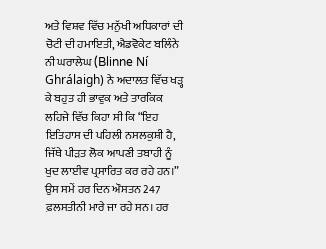ਅਤੇ ਵਿਸ਼ਵ ਵਿੱਚ ਮਨੁੱਖੀ ਅਧਿਕਾਰਾਂ ਦੀ ਚੋਟੀ ਦੀ ਹਮਾਇਤੀ, ਐਡਵੋਕੇਟ ਬਲਿੰਨੇ ਨੀ ਘਰਾਲੇਘ (Blinne Ní Ghrálaigh) ਨੇ ਅਦਾਲਤ ਵਿੱਚ ਖੜ੍ਹ ਕੇ ਬਹੁਤ ਹੀ ਭਾਵੁਕ ਅਤੇ ਤਾਰਕਿਕ ਲਹਿਜੇ ਵਿੱਚ ਕਿਹਾ ਸੀ ਕਿ “ਇਹ ਇਤਿਹਾਸ ਦੀ ਪਹਿਲੀ ਨਸਲਕੁਸ਼ੀ ਹੈ, ਜਿੱਥੇ ਪੀੜਤ ਲੋਕ ਆਪਣੀ ਤਬਾਹੀ ਨੂੰ ਖੁਦ ਲਾਈਵ ਪ੍ਰਸਾਰਿਤ ਕਰ ਰਹੇ ਹਨ।” ਉਸ ਸਮੇਂ ਹਰ ਦਿਨ ਔਸਤਨ 247 ਫ਼ਲਸਤੀਨੀ ਮਾਰੇ ਜਾ ਰਹੇ ਸਨ। ਹਰ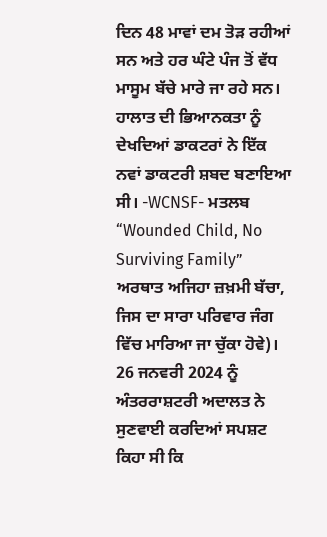ਦਿਨ 48 ਮਾਵਾਂ ਦਮ ਤੋੜ ਰਹੀਆਂ ਸਨ ਅਤੇ ਹਰ ਘੰਟੇ ਪੰਜ ਤੋਂ ਵੱਧ ਮਾਸੂਮ ਬੱਚੇ ਮਾਰੇ ਜਾ ਰਹੇ ਸਨ। ਹਾਲਾਤ ਦੀ ਭਿਆਨਕਤਾ ਨੂੰ ਦੇਖਦਿਆਂ ਡਾਕਟਰਾਂ ਨੇ ਇੱਕ ਨਵਾਂ ਡਾਕਟਰੀ ਸ਼ਬਦ ਬਣਾਇਆ ਸੀ। -WCNSF- ਮਤਲਬ “Wounded Child, No Surviving Family” ਅਰਥਾਤ ਅਜਿਹਾ ਜ਼ਖ਼ਮੀ ਬੱਚਾ, ਜਿਸ ਦਾ ਸਾਰਾ ਪਰਿਵਾਰ ਜੰਗ ਵਿੱਚ ਮਾਰਿਆ ਜਾ ਚੁੱਕਾ ਹੋਵੇ)।
26 ਜਨਵਰੀ 2024 ਨੂੰ ਅੰਤਰਰਾਸ਼ਟਰੀ ਅਦਾਲਤ ਨੇ ਸੁਣਵਾਈ ਕਰਦਿਆਂ ਸਪਸ਼ਟ ਕਿਹਾ ਸੀ ਕਿ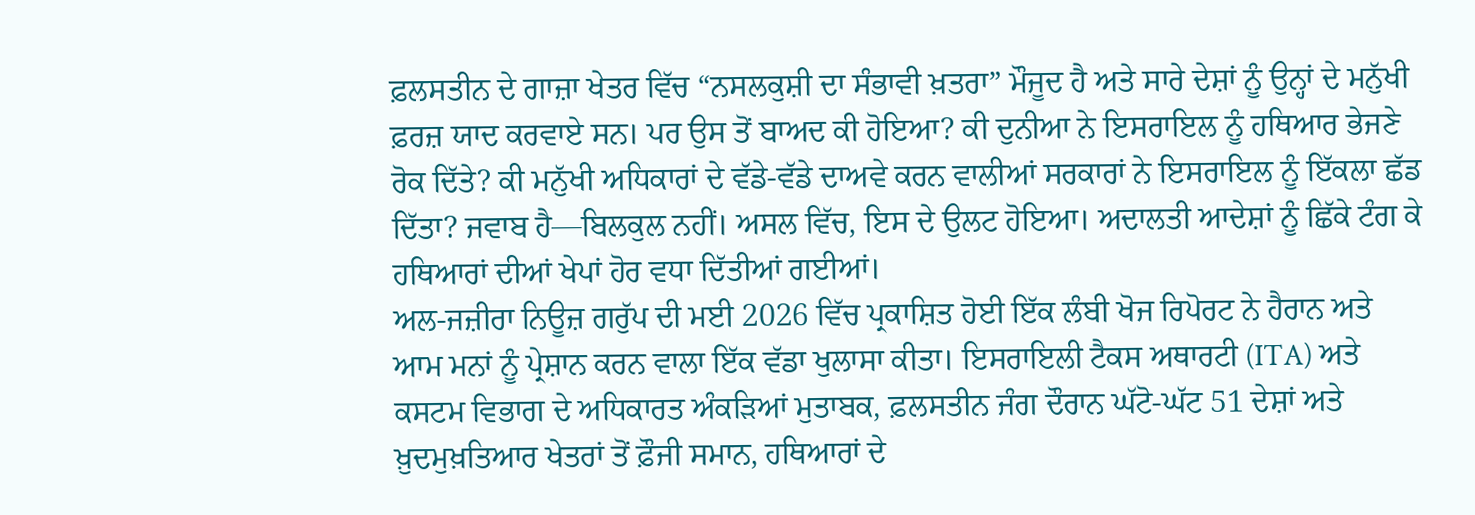ਫ਼ਲਸਤੀਨ ਦੇ ਗਾਜ਼ਾ ਖੇਤਰ ਵਿੱਚ “ਨਸਲਕੁਸ਼ੀ ਦਾ ਸੰਭਾਵੀ ਖ਼ਤਰਾ” ਮੌਜੂਦ ਹੈ ਅਤੇ ਸਾਰੇ ਦੇਸ਼ਾਂ ਨੂੰ ਉਨ੍ਹਾਂ ਦੇ ਮਨੁੱਖੀ ਫ਼ਰਜ਼ ਯਾਦ ਕਰਵਾਏ ਸਨ। ਪਰ ਉਸ ਤੋਂ ਬਾਅਦ ਕੀ ਹੋਇਆ? ਕੀ ਦੁਨੀਆ ਨੇ ਇਸਰਾਇਲ ਨੂੰ ਹਥਿਆਰ ਭੇਜਣੇ ਰੋਕ ਦਿੱਤੇ? ਕੀ ਮਨੁੱਖੀ ਅਧਿਕਾਰਾਂ ਦੇ ਵੱਡੇ-ਵੱਡੇ ਦਾਅਵੇ ਕਰਨ ਵਾਲੀਆਂ ਸਰਕਾਰਾਂ ਨੇ ਇਸਰਾਇਲ ਨੂੰ ਇੱਕਲਾ ਛੱਡ ਦਿੱਤਾ? ਜਵਾਬ ਹੈ—ਬਿਲਕੁਲ ਨਹੀਂ। ਅਸਲ ਵਿੱਚ, ਇਸ ਦੇ ਉਲਟ ਹੋਇਆ। ਅਦਾਲਤੀ ਆਦੇਸ਼ਾਂ ਨੂੰ ਛਿੱਕੇ ਟੰਗ ਕੇ ਹਥਿਆਰਾਂ ਦੀਆਂ ਖੇਪਾਂ ਹੋਰ ਵਧਾ ਦਿੱਤੀਆਂ ਗਈਆਂ।
ਅਲ-ਜਜ਼ੀਰਾ ਨਿਊਜ਼ ਗਰੁੱਪ ਦੀ ਮਈ 2026 ਵਿੱਚ ਪ੍ਰਕਾਸ਼ਿਤ ਹੋਈ ਇੱਕ ਲੰਬੀ ਖੋਜ ਰਿਪੋਰਟ ਨੇ ਹੈਰਾਨ ਅਤੇ ਆਮ ਮਨਾਂ ਨੂੰ ਪ੍ਰੇਸ਼ਾਨ ਕਰਨ ਵਾਲਾ ਇੱਕ ਵੱਡਾ ਖੁਲਾਸਾ ਕੀਤਾ। ਇਸਰਾਇਲੀ ਟੈਕਸ ਅਥਾਰਟੀ (ITA) ਅਤੇ ਕਸਟਮ ਵਿਭਾਗ ਦੇ ਅਧਿਕਾਰਤ ਅੰਕੜਿਆਂ ਮੁਤਾਬਕ, ਫ਼ਲਸਤੀਨ ਜੰਗ ਦੌਰਾਨ ਘੱਟੋ-ਘੱਟ 51 ਦੇਸ਼ਾਂ ਅਤੇ ਖ਼ੁਦਮੁਖ਼ਤਿਆਰ ਖੇਤਰਾਂ ਤੋਂ ਫ਼ੌਜੀ ਸਮਾਨ, ਹਥਿਆਰਾਂ ਦੇ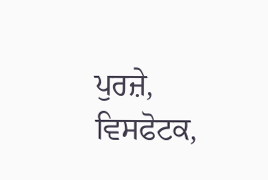ਪੁਰਜ਼ੇ, ਵਿਸਫੋਟਕ,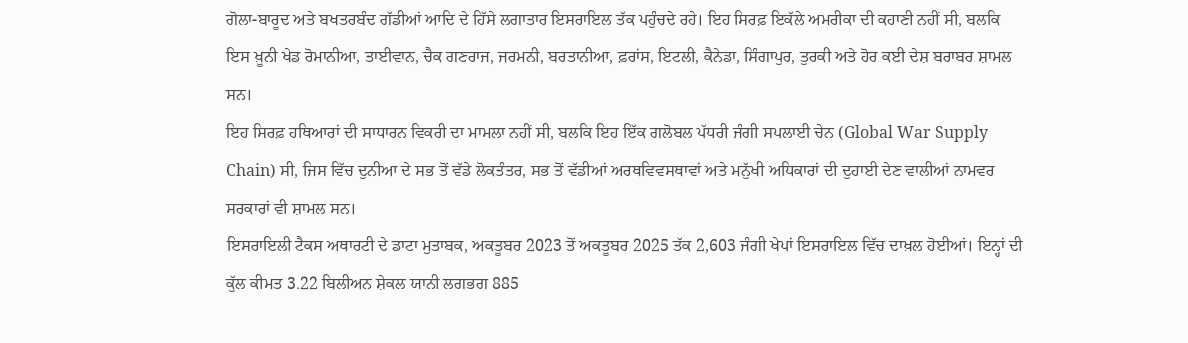ਗੋਲਾ-ਬਾਰੂਦ ਅਤੇ ਬਖਤਰਬੰਦ ਗੱਡੀਆਂ ਆਦਿ ਦੇ ਹਿੱਸੇ ਲਗਾਤਾਰ ਇਸਰਾਇਲ ਤੱਕ ਪਹੁੰਚਦੇ ਰਹੇ। ਇਹ ਸਿਰਫ਼ ਇਕੱਲੇ ਅਮਰੀਕਾ ਦੀ ਕਹਾਣੀ ਨਹੀਂ ਸੀ, ਬਲਕਿ ਇਸ ਖ਼ੂਨੀ ਖੇਡ ਰੋਮਾਨੀਆ, ਤਾਈਵਾਨ, ਚੈਕ ਗਣਰਾਜ, ਜਰਮਨੀ, ਬਰਤਾਨੀਆ, ਫ਼ਰਾਂਸ, ਇਟਲੀ, ਕੈਨੇਡਾ, ਸਿੰਗਾਪੁਰ, ਤੁਰਕੀ ਅਤੇ ਹੋਰ ਕਈ ਦੇਸ਼ ਬਰਾਬਰ ਸ਼ਾਮਲ ਸਨ।
ਇਹ ਸਿਰਫ਼ ਹਥਿਆਰਾਂ ਦੀ ਸਾਧਾਰਨ ਵਿਕਰੀ ਦਾ ਮਾਮਲਾ ਨਹੀਂ ਸੀ, ਬਲਕਿ ਇਹ ਇੱਕ ਗਲੋਬਲ ਪੱਧਰੀ ਜੰਗੀ ਸਪਲਾਈ ਚੇਨ (Global War Supply Chain) ਸੀ, ਜਿਸ ਵਿੱਚ ਦੁਨੀਆ ਦੇ ਸਭ ਤੋਂ ਵੱਡੇ ਲੋਕਤੰਤਰ, ਸਭ ਤੋਂ ਵੱਡੀਆਂ ਅਰਥਵਿਵਸਥਾਵਾਂ ਅਤੇ ਮਨੁੱਖੀ ਅਧਿਕਾਰਾਂ ਦੀ ਦੁਹਾਈ ਦੇਣ ਵਾਲੀਆਂ ਨਾਮਵਰ ਸਰਕਾਰਾਂ ਵੀ ਸ਼ਾਮਲ ਸਨ।
ਇਸਰਾਇਲੀ ਟੈਕਸ ਅਥਾਰਟੀ ਦੇ ਡਾਟਾ ਮੁਤਾਬਕ, ਅਕਤੂਬਰ 2023 ਤੋਂ ਅਕਤੂਬਰ 2025 ਤੱਕ 2,603 ਜੰਗੀ ਖੇਪਾਂ ਇਸਰਾਇਲ ਵਿੱਚ ਦਾਖ਼ਲ ਹੋਈਆਂ। ਇਨ੍ਹਾਂ ਦੀ ਕੁੱਲ ਕੀਮਤ 3.22 ਬਿਲੀਅਨ ਸ਼ੇਕਲ ਯਾਨੀ ਲਗਭਗ 885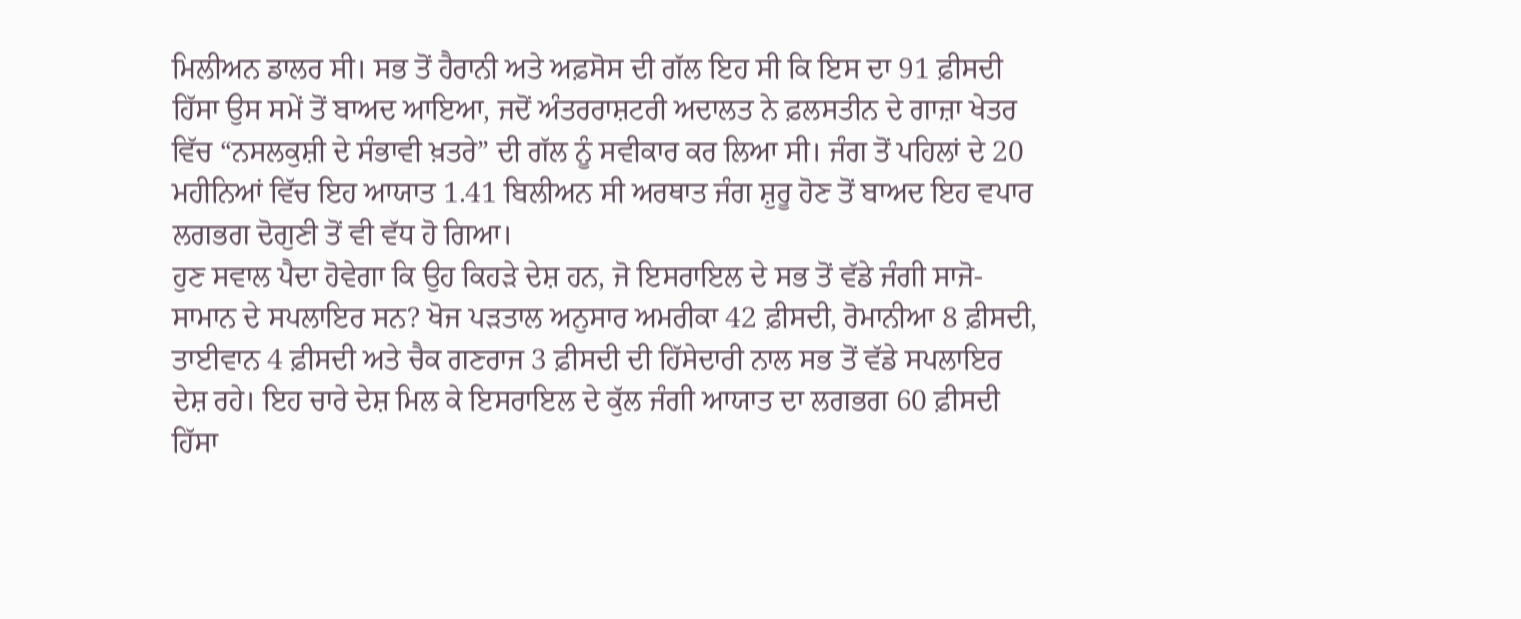ਮਿਲੀਅਨ ਡਾਲਰ ਸੀ। ਸਭ ਤੋਂ ਹੈਰਾਨੀ ਅਤੇ ਅਫ਼ਸੋਸ ਦੀ ਗੱਲ ਇਹ ਸੀ ਕਿ ਇਸ ਦਾ 91 ਫ਼ੀਸਦੀ ਹਿੱਸਾ ਉਸ ਸਮੇਂ ਤੋਂ ਬਾਅਦ ਆਇਆ, ਜਦੋਂ ਅੰਤਰਰਾਸ਼ਟਰੀ ਅਦਾਲਤ ਨੇ ਫ਼ਲਸਤੀਨ ਦੇ ਗਾਜ਼ਾ ਖੇਤਰ ਵਿੱਚ “ਨਸਲਕੁਸ਼ੀ ਦੇ ਸੰਭਾਵੀ ਖ਼ਤਰੇ” ਦੀ ਗੱਲ ਨੂੰ ਸਵੀਕਾਰ ਕਰ ਲਿਆ ਸੀ। ਜੰਗ ਤੋਂ ਪਹਿਲਾਂ ਦੇ 20 ਮਹੀਨਿਆਂ ਵਿੱਚ ਇਹ ਆਯਾਤ 1.41 ਬਿਲੀਅਨ ਸੀ ਅਰਥਾਤ ਜੰਗ ਸ਼ੁਰੂ ਹੋਣ ਤੋਂ ਬਾਅਦ ਇਹ ਵਪਾਰ ਲਗਭਗ ਦੋਗੁਣੀ ਤੋਂ ਵੀ ਵੱਧ ਹੋ ਗਿਆ।
ਹੁਣ ਸਵਾਲ ਪੈਦਾ ਹੋਵੇਗਾ ਕਿ ਉਹ ਕਿਹੜੇ ਦੇਸ਼ ਹਨ, ਜੋ ਇਸਰਾਇਲ ਦੇ ਸਭ ਤੋਂ ਵੱਡੇ ਜੰਗੀ ਸਾਜੋ-ਸਾਮਾਨ ਦੇ ਸਪਲਾਇਰ ਸਨ? ਖੋਜ ਪੜਤਾਲ ਅਨੁਸਾਰ ਅਮਰੀਕਾ 42 ਫ਼ੀਸਦੀ, ਰੋਮਾਨੀਆ 8 ਫ਼ੀਸਦੀ, ਤਾਈਵਾਨ 4 ਫ਼ੀਸਦੀ ਅਤੇ ਚੈਕ ਗਣਰਾਜ 3 ਫ਼ੀਸਦੀ ਦੀ ਹਿੱਸੇਦਾਰੀ ਨਾਲ ਸਭ ਤੋਂ ਵੱਡੇ ਸਪਲਾਇਰ ਦੇਸ਼ ਰਹੇ। ਇਹ ਚਾਰੇ ਦੇਸ਼ ਮਿਲ ਕੇ ਇਸਰਾਇਲ ਦੇ ਕੁੱਲ ਜੰਗੀ ਆਯਾਤ ਦਾ ਲਗਭਗ 60 ਫ਼ੀਸਦੀ ਹਿੱਸਾ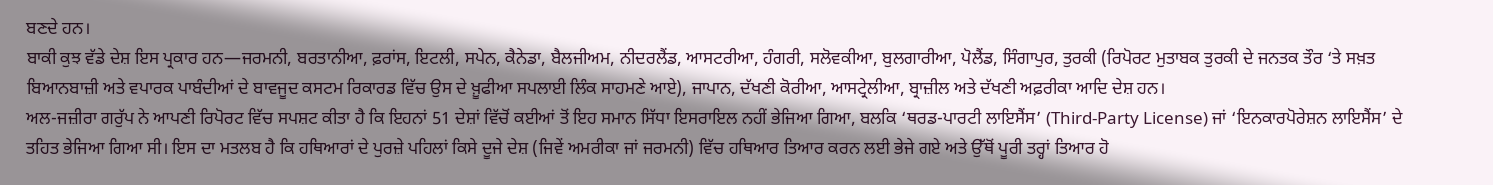ਬਣਦੇ ਹਨ।
ਬਾਕੀ ਕੁਝ ਵੱਡੇ ਦੇਸ਼ ਇਸ ਪ੍ਰਕਾਰ ਹਨ—ਜਰਮਨੀ, ਬਰਤਾਨੀਆ, ਫ਼ਰਾਂਸ, ਇਟਲੀ, ਸਪੇਨ, ਕੈਨੇਡਾ, ਬੈਲਜੀਅਮ, ਨੀਦਰਲੈਂਡ, ਆਸਟਰੀਆ, ਹੰਗਰੀ, ਸਲੋਵਕੀਆ, ਬੁਲਗਾਰੀਆ, ਪੋਲੈਂਡ, ਸਿੰਗਾਪੁਰ, ਤੁਰਕੀ (ਰਿਪੋਰਟ ਮੁਤਾਬਕ ਤੁਰਕੀ ਦੇ ਜਨਤਕ ਤੌਰ ‘ਤੇ ਸਖ਼ਤ ਬਿਆਨਬਾਜ਼ੀ ਅਤੇ ਵਪਾਰਕ ਪਾਬੰਦੀਆਂ ਦੇ ਬਾਵਜੂਦ ਕਸਟਮ ਰਿਕਾਰਡ ਵਿੱਚ ਉਸ ਦੇ ਖ਼ੂਫੀਆ ਸਪਲਾਈ ਲਿੰਕ ਸਾਹਮਣੇ ਆਏ), ਜਾਪਾਨ, ਦੱਖਣੀ ਕੋਰੀਆ, ਆਸਟ੍ਰੇਲੀਆ, ਬ੍ਰਾਜ਼ੀਲ ਅਤੇ ਦੱਖਣੀ ਅਫ਼ਰੀਕਾ ਆਦਿ ਦੇਸ਼ ਹਨ।
ਅਲ-ਜਜ਼ੀਰਾ ਗਰੁੱਪ ਨੇ ਆਪਣੀ ਰਿਪੋਰਟ ਵਿੱਚ ਸਪਸ਼ਟ ਕੀਤਾ ਹੈ ਕਿ ਇਹਨਾਂ 51 ਦੇਸ਼ਾਂ ਵਿੱਚੋਂ ਕਈਆਂ ਤੋਂ ਇਹ ਸਮਾਨ ਸਿੱਧਾ ਇਸਰਾਇਲ ਨਹੀਂ ਭੇਜਿਆ ਗਿਆ, ਬਲਕਿ ‘ਥਰਡ-ਪਾਰਟੀ ਲਾਇਸੈਂਸ’ (Third-Party License) ਜਾਂ ‘ਇਨਕਾਰਪੋਰੇਸ਼ਨ ਲਾਇਸੈਂਸ’ ਦੇ ਤਹਿਤ ਭੇਜਿਆ ਗਿਆ ਸੀ। ਇਸ ਦਾ ਮਤਲਬ ਹੈ ਕਿ ਹਥਿਆਰਾਂ ਦੇ ਪੁਰਜ਼ੇ ਪਹਿਲਾਂ ਕਿਸੇ ਦੂਜੇ ਦੇਸ਼ (ਜਿਵੇਂ ਅਮਰੀਕਾ ਜਾਂ ਜਰਮਨੀ) ਵਿੱਚ ਹਥਿਆਰ ਤਿਆਰ ਕਰਨ ਲਈ ਭੇਜੇ ਗਏ ਅਤੇ ਉੱਥੋਂ ਪੂਰੀ ਤਰ੍ਹਾਂ ਤਿਆਰ ਹੋ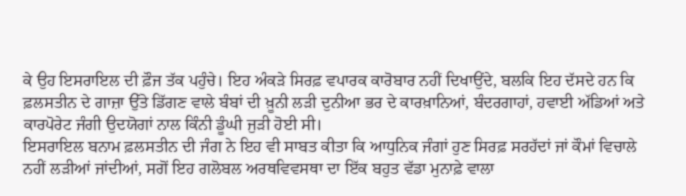ਕੇ ਉਹ ਇਸਰਾਇਲ ਦੀ ਫ਼ੌਜ ਤੱਕ ਪਹੁੰਚੇ। ਇਹ ਅੰਕੜੇ ਸਿਰਫ਼ ਵਪਾਰਕ ਕਾਰੋਬਾਰ ਨਹੀਂ ਦਿਖਾਉਂਦੇ, ਬਲਕਿ ਇਹ ਦੱਸਦੇ ਹਨ ਕਿ ਫ਼ਲਸਤੀਨ ਦੇ ਗਾਜ਼ਾ ਉੱਤੇ ਡਿੱਗਣ ਵਾਲੇ ਬੰਬਾਂ ਦੀ ਖ਼ੂਨੀ ਲੜੀ ਦੁਨੀਆ ਭਰ ਦੇ ਕਾਰਖ਼ਾਨਿਆਂ, ਬੰਦਰਗਾਹਾਂ, ਹਵਾਈ ਅੱਡਿਆਂ ਅਤੇ ਕਾਰਪੋਰੇਟ ਜੰਗੀ ਉਦਯੋਗਾਂ ਨਾਲ ਕਿੰਨੀ ਡੂੰਘੀ ਜੁੜੀ ਹੋਈ ਸੀ।
ਇਸਰਾਇਲ ਬਨਾਮ ਫ਼ਲਸਤੀਨ ਦੀ ਜੰਗ ਨੇ ਇਹ ਵੀ ਸਾਬਤ ਕੀਤਾ ਕਿ ਆਧੁਨਿਕ ਜੰਗਾਂ ਹੁਣ ਸਿਰਫ਼ ਸਰਹੱਦਾਂ ਜਾਂ ਕੌਮਾਂ ਵਿਚਾਲੇ ਨਹੀਂ ਲੜੀਆਂ ਜਾਂਦੀਆਂ, ਸਗੋਂ ਇਹ ਗਲੋਬਲ ਅਰਥਵਿਵਸਥਾ ਦਾ ਇੱਕ ਬਹੁਤ ਵੱਡਾ ਮੁਨਾਫ਼ੇ ਵਾਲਾ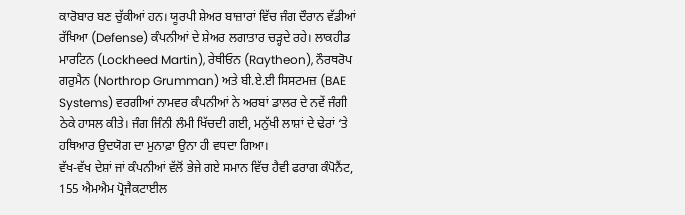ਕਾਰੋਬਾਰ ਬਣ ਚੁੱਕੀਆਂ ਹਨ। ਯੂਰਪੀ ਸ਼ੇਅਰ ਬਾਜ਼ਾਰਾਂ ਵਿੱਚ ਜੰਗ ਦੌਰਾਨ ਵੱਡੀਆਂ ਰੱਖਿਆ (Defense) ਕੰਪਨੀਆਂ ਦੇ ਸ਼ੇਅਰ ਲਗਾਤਾਰ ਚੜ੍ਹਦੇ ਰਹੇ। ਲਾਕਹੀਡ ਮਾਰਟਿਨ (Lockheed Martin), ਰੇਥੀਓਨ (Raytheon), ਨੌਰਥਰੋਪ ਗਰੁਮੈਨ (Northrop Grumman) ਅਤੇ ਬੀ.ਏ.ਈ ਸਿਸਟਮਜ਼ (BAE Systems) ਵਰਗੀਆਂ ਨਾਮਵਰ ਕੰਪਨੀਆਂ ਨੇ ਅਰਬਾਂ ਡਾਲਰ ਦੇ ਨਵੇਂ ਜੰਗੀ ਠੇਕੇ ਹਾਸਲ ਕੀਤੇ। ਜੰਗ ਜਿੰਨੀ ਲੰਮੀ ਖਿੱਚਦੀ ਗਈ, ਮਨੁੱਖੀ ਲਾਸ਼ਾਂ ਦੇ ਢੇਰਾਂ ‘ਤੇ ਹਥਿਆਰ ਉਦਯੋਗ ਦਾ ਮੁਨਾਫ਼ਾ ਉਨਾ ਹੀ ਵਧਦਾ ਗਿਆ।
ਵੱਖ-ਵੱਖ ਦੇਸ਼ਾਂ ਜਾਂ ਕੰਪਨੀਆਂ ਵੱਲੋਂ ਭੇਜੇ ਗਏ ਸਮਾਨ ਵਿੱਚ ਹੈਵੀ ਫਰਾਗ ਕੰਪੋਨੈਂਟ, 155 ਐਮਐਮ ਪ੍ਰੋਜੈਕਟਾਈਲ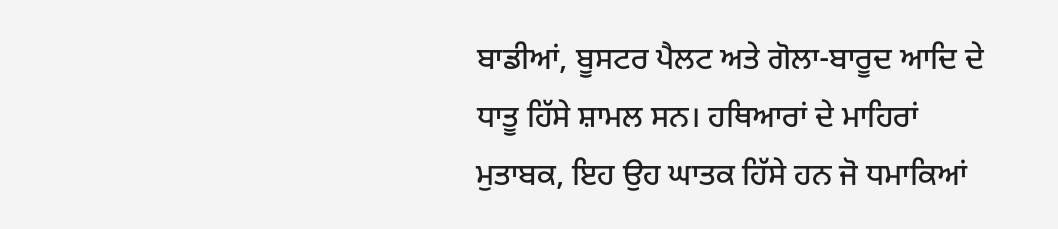ਬਾਡੀਆਂ, ਬੂਸਟਰ ਪੈਲਟ ਅਤੇ ਗੋਲਾ-ਬਾਰੂਦ ਆਦਿ ਦੇ ਧਾਤੂ ਹਿੱਸੇ ਸ਼ਾਮਲ ਸਨ। ਹਥਿਆਰਾਂ ਦੇ ਮਾਹਿਰਾਂ ਮੁਤਾਬਕ, ਇਹ ਉਹ ਘਾਤਕ ਹਿੱਸੇ ਹਨ ਜੋ ਧਮਾਕਿਆਂ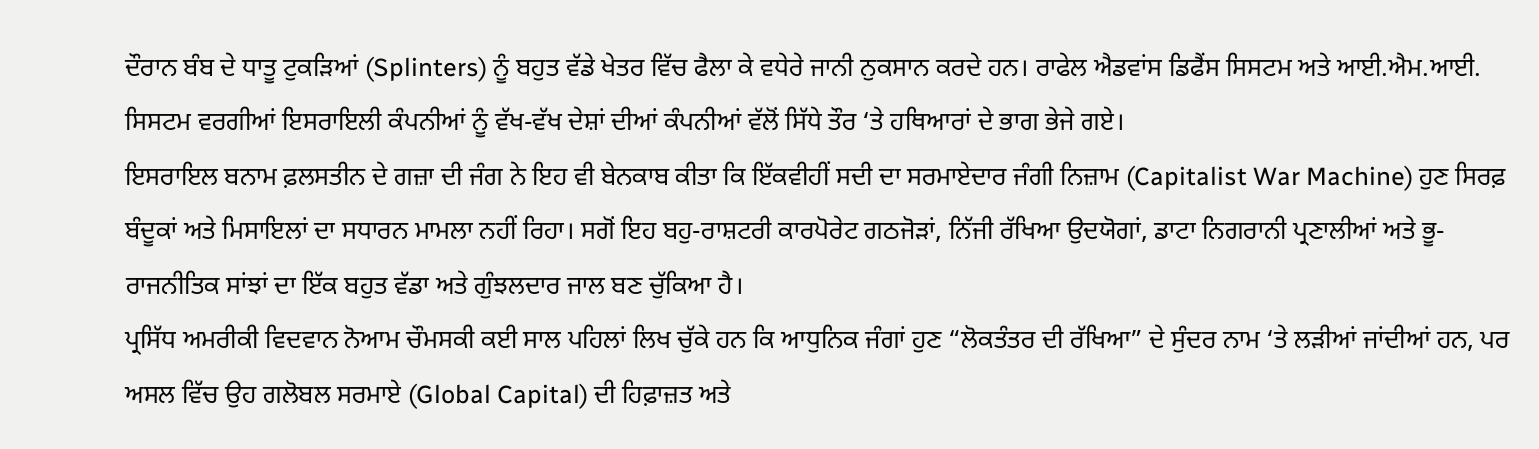ਦੌਰਾਨ ਬੰਬ ਦੇ ਧਾਤੂ ਟੁਕੜਿਆਂ (Splinters) ਨੂੰ ਬਹੁਤ ਵੱਡੇ ਖੇਤਰ ਵਿੱਚ ਫੈਲਾ ਕੇ ਵਧੇਰੇ ਜਾਨੀ ਨੁਕਸਾਨ ਕਰਦੇ ਹਨ। ਰਾਫੇਲ ਐਡਵਾਂਸ ਡਿਫੈਂਸ ਸਿਸਟਮ ਅਤੇ ਆਈ.ਐਮ.ਆਈ. ਸਿਸਟਮ ਵਰਗੀਆਂ ਇਸਰਾਇਲੀ ਕੰਪਨੀਆਂ ਨੂੰ ਵੱਖ-ਵੱਖ ਦੇਸ਼ਾਂ ਦੀਆਂ ਕੰਪਨੀਆਂ ਵੱਲੋਂ ਸਿੱਧੇ ਤੌਰ ‘ਤੇ ਹਥਿਆਰਾਂ ਦੇ ਭਾਗ ਭੇਜੇ ਗਏ।
ਇਸਰਾਇਲ ਬਨਾਮ ਫ਼ਲਸਤੀਨ ਦੇ ਗਜ਼ਾ ਦੀ ਜੰਗ ਨੇ ਇਹ ਵੀ ਬੇਨਕਾਬ ਕੀਤਾ ਕਿ ਇੱਕਵੀਹੀਂ ਸਦੀ ਦਾ ਸਰਮਾਏਦਾਰ ਜੰਗੀ ਨਿਜ਼ਾਮ (Capitalist War Machine) ਹੁਣ ਸਿਰਫ਼ ਬੰਦੂਕਾਂ ਅਤੇ ਮਿਸਾਇਲਾਂ ਦਾ ਸਧਾਰਨ ਮਾਮਲਾ ਨਹੀਂ ਰਿਹਾ। ਸਗੋਂ ਇਹ ਬਹੁ-ਰਾਸ਼ਟਰੀ ਕਾਰਪੋਰੇਟ ਗਠਜੋੜਾਂ, ਨਿੱਜੀ ਰੱਖਿਆ ਉਦਯੋਗਾਂ, ਡਾਟਾ ਨਿਗਰਾਨੀ ਪ੍ਰਣਾਲੀਆਂ ਅਤੇ ਭੂ-ਰਾਜਨੀਤਿਕ ਸਾਂਝਾਂ ਦਾ ਇੱਕ ਬਹੁਤ ਵੱਡਾ ਅਤੇ ਗੁੰਝਲਦਾਰ ਜਾਲ ਬਣ ਚੁੱਕਿਆ ਹੈ।
ਪ੍ਰਸਿੱਧ ਅਮਰੀਕੀ ਵਿਦਵਾਨ ਨੋਆਮ ਚੌਮਸਕੀ ਕਈ ਸਾਲ ਪਹਿਲਾਂ ਲਿਖ ਚੁੱਕੇ ਹਨ ਕਿ ਆਧੁਨਿਕ ਜੰਗਾਂ ਹੁਣ “ਲੋਕਤੰਤਰ ਦੀ ਰੱਖਿਆ” ਦੇ ਸੁੰਦਰ ਨਾਮ ‘ਤੇ ਲੜੀਆਂ ਜਾਂਦੀਆਂ ਹਨ, ਪਰ ਅਸਲ ਵਿੱਚ ਉਹ ਗਲੋਬਲ ਸਰਮਾਏ (Global Capital) ਦੀ ਹਿਫ਼ਾਜ਼ਤ ਅਤੇ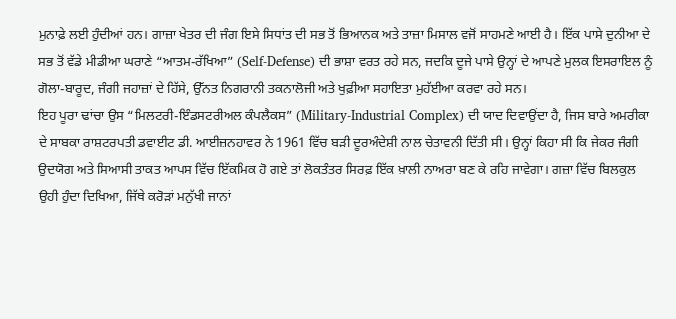ਮੁਨਾਫ਼ੇ ਲਈ ਹੁੰਦੀਆਂ ਹਨ। ਗਾਜ਼ਾ ਖੇਤਰ ਦੀ ਜੰਗ ਇਸੇ ਸਿਧਾਂਤ ਦੀ ਸਭ ਤੋਂ ਭਿਆਨਕ ਅਤੇ ਤਾਜ਼ਾ ਮਿਸਾਲ ਵਜੋਂ ਸਾਹਮਣੇ ਆਈ ਹੈ। ਇੱਕ ਪਾਸੇ ਦੁਨੀਆ ਦੇ ਸਭ ਤੋਂ ਵੱਡੇ ਮੀਡੀਆ ਘਰਾਣੇ “ਆਤਮ-ਰੱਖਿਆ” (Self-Defense) ਦੀ ਭਾਸ਼ਾ ਵਰਤ ਰਹੇ ਸਨ, ਜਦਕਿ ਦੂਜੇ ਪਾਸੇ ਉਨ੍ਹਾਂ ਦੇ ਆਪਣੇ ਮੁਲਕ ਇਸਰਾਇਲ ਨੂੰ ਗੋਲਾ-ਬਾਰੂਦ, ਜੰਗੀ ਜਹਾਜ਼ਾਂ ਦੇ ਹਿੱਸੇ, ਉੱਨਤ ਨਿਗਰਾਨੀ ਤਕਨਾਲੋਜੀ ਅਤੇ ਖੁਫ਼ੀਆ ਸਹਾਇਤਾ ਮੁਹੱਈਆ ਕਰਵਾ ਰਹੇ ਸਨ।
ਇਹ ਪੂਰਾ ਢਾਂਚਾ ਉਸ “ਮਿਲਟਰੀ-ਇੰਡਸਟਰੀਅਲ ਕੰਪਲੈਕਸ” (Military-Industrial Complex) ਦੀ ਯਾਦ ਦਿਵਾਉਂਦਾ ਹੈ, ਜਿਸ ਬਾਰੇ ਅਮਰੀਕਾ ਦੇ ਸਾਬਕਾ ਰਾਸ਼ਟਰਪਤੀ ਡਵਾਈਟ ਡੀ. ਆਈਜ਼ਨਹਾਵਰ ਨੇ 1961 ਵਿੱਚ ਬੜੀ ਦੂਰਅੰਦੇਸ਼ੀ ਨਾਲ ਚੇਤਾਵਨੀ ਦਿੱਤੀ ਸੀ। ਉਨ੍ਹਾਂ ਕਿਹਾ ਸੀ ਕਿ ਜੇਕਰ ਜੰਗੀ ਉਦਯੋਗ ਅਤੇ ਸਿਆਸੀ ਤਾਕਤ ਆਪਸ ਵਿੱਚ ਇੱਕਮਿਕ ਹੋ ਗਏ ਤਾਂ ਲੋਕਤੰਤਰ ਸਿਰਫ਼ ਇੱਕ ਖ਼ਾਲੀ ਨਾਅਰਾ ਬਣ ਕੇ ਰਹਿ ਜਾਵੇਗਾ। ਗਜ਼ਾ ਵਿੱਚ ਬਿਲਕੁਲ ਉਹੀ ਹੁੰਦਾ ਦਿਖਿਆ, ਜਿੱਥੇ ਕਰੋੜਾਂ ਮਨੁੱਖੀ ਜਾਨਾਂ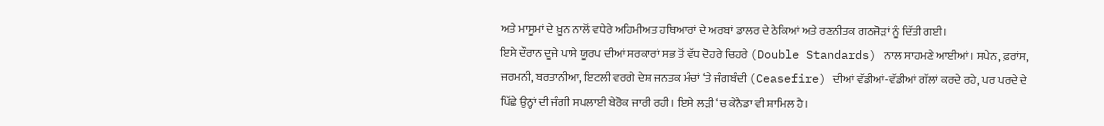ਅਤੇ ਮਾਸੂਮਾਂ ਦੇ ਖ਼ੂਨ ਨਾਲੋਂ ਵਧੇਰੇ ਅਹਿਮੀਅਤ ਹਥਿਆਰਾਂ ਦੇ ਅਰਬਾਂ ਡਾਲਰ ਦੇ ਠੇਕਿਆਂ ਅਤੇ ਰਣਨੀਤਕ ਗਠਜੋੜਾਂ ਨੂੰ ਦਿੱਤੀ ਗਈ।
ਇਸੇ ਦੌਰਾਨ ਦੂਜੇ ਪਾਸੇ ਯੂਰਪ ਦੀਆਂ ਸਰਕਾਰਾਂ ਸਭ ਤੋਂ ਵੱਧ ਦੋਹਰੇ ਚਿਹਰੇ (Double Standards) ਨਾਲ ਸਾਹਮਣੇ ਆਈਆਂ। ਸਪੇਨ, ਫ਼ਰਾਂਸ, ਜਰਮਨੀ, ਬਰਤਾਨੀਆ, ਇਟਲੀ ਵਰਗੇ ਦੇਸ਼ ਜਨਤਕ ਮੰਚਾਂ ‘ਤੇ ਜੰਗਬੰਦੀ (Ceasefire) ਦੀਆਂ ਵੱਡੀਆਂ-ਵੱਡੀਆਂ ਗੱਲਾਂ ਕਰਦੇ ਰਹੇ, ਪਰ ਪਰਦੇ ਦੇ ਪਿੱਛੇ ਉਨ੍ਹਾਂ ਦੀ ਜੰਗੀ ਸਪਲਾਈ ਬੇਰੋਕ ਜਾਰੀ ਰਹੀ। ਇਸੇ ਲੜੀ ‘ਚ ਕੇਨੈਡਾ ਵੀ ਸ਼ਾਮਿਲ ਹੈ।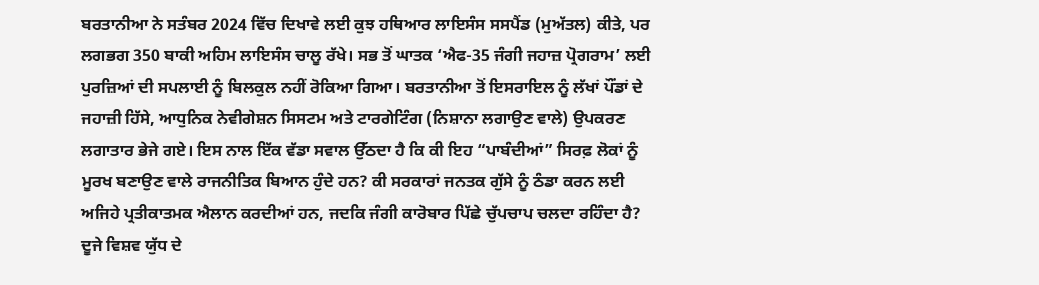ਬਰਤਾਨੀਆ ਨੇ ਸਤੰਬਰ 2024 ਵਿੱਚ ਦਿਖਾਵੇ ਲਈ ਕੁਝ ਹਥਿਆਰ ਲਾਇਸੰਸ ਸਸਪੈਂਡ (ਮੁਅੱਤਲ) ਕੀਤੇ, ਪਰ ਲਗਭਗ 350 ਬਾਕੀ ਅਹਿਮ ਲਾਇਸੰਸ ਚਾਲੂ ਰੱਖੇ। ਸਭ ਤੋਂ ਘਾਤਕ ‘ਐਫ-35 ਜੰਗੀ ਜਹਾਜ਼ ਪ੍ਰੋਗਰਾਮ’ ਲਈ ਪੁਰਜ਼ਿਆਂ ਦੀ ਸਪਲਾਈ ਨੂੰ ਬਿਲਕੁਲ ਨਹੀਂ ਰੋਕਿਆ ਗਿਆ। ਬਰਤਾਨੀਆ ਤੋਂ ਇਸਰਾਇਲ ਨੂੰ ਲੱਖਾਂ ਪੌਂਡਾਂ ਦੇ ਜਹਾਜ਼ੀ ਹਿੱਸੇ, ਆਧੁਨਿਕ ਨੇਵੀਗੇਸ਼ਨ ਸਿਸਟਮ ਅਤੇ ਟਾਰਗੇਟਿੰਗ (ਨਿਸ਼ਾਨਾ ਲਗਾਉਣ ਵਾਲੇ) ਉਪਕਰਣ ਲਗਾਤਾਰ ਭੇਜੇ ਗਏ। ਇਸ ਨਾਲ ਇੱਕ ਵੱਡਾ ਸਵਾਲ ਉੱਠਦਾ ਹੈ ਕਿ ਕੀ ਇਹ “ਪਾਬੰਦੀਆਂ” ਸਿਰਫ਼ ਲੋਕਾਂ ਨੂੰ ਮੂਰਖ ਬਣਾਉਣ ਵਾਲੇ ਰਾਜਨੀਤਿਕ ਬਿਆਨ ਹੁੰਦੇ ਹਨ? ਕੀ ਸਰਕਾਰਾਂ ਜਨਤਕ ਗੁੱਸੇ ਨੂੰ ਠੰਡਾ ਕਰਨ ਲਈ ਅਜਿਹੇ ਪ੍ਰਤੀਕਾਤਮਕ ਐਲਾਨ ਕਰਦੀਆਂ ਹਨ, ਜਦਕਿ ਜੰਗੀ ਕਾਰੋਬਾਰ ਪਿੱਛੇ ਚੁੱਪਚਾਪ ਚਲਦਾ ਰਹਿੰਦਾ ਹੈ?
ਦੂਜੇ ਵਿਸ਼ਵ ਯੁੱਧ ਦੇ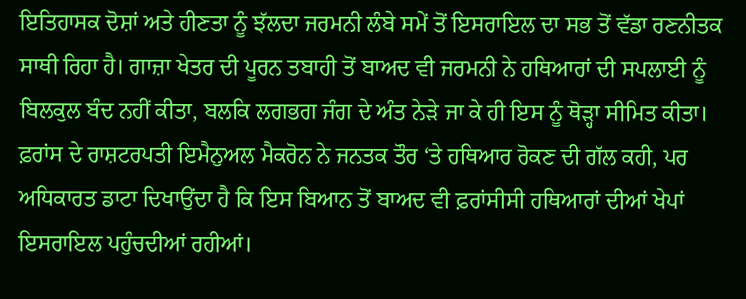ਇਤਿਹਾਸਕ ਦੋਸ਼ਾਂ ਅਤੇ ਹੀਣਤਾ ਨੂੰ ਝੱਲਦਾ ਜਰਮਨੀ ਲੰਬੇ ਸਮੇਂ ਤੋਂ ਇਸਰਾਇਲ ਦਾ ਸਭ ਤੋਂ ਵੱਡਾ ਰਣਨੀਤਕ ਸਾਥੀ ਰਿਹਾ ਹੈ। ਗਾਜ਼ਾ ਖੇਤਰ ਦੀ ਪੂਰਨ ਤਬਾਹੀ ਤੋਂ ਬਾਅਦ ਵੀ ਜਰਮਨੀ ਨੇ ਹਥਿਆਰਾਂ ਦੀ ਸਪਲਾਈ ਨੂੰ ਬਿਲਕੁਲ ਬੰਦ ਨਹੀਂ ਕੀਤਾ, ਬਲਕਿ ਲਗਭਗ ਜੰਗ ਦੇ ਅੰਤ ਨੇੜੇ ਜਾ ਕੇ ਹੀ ਇਸ ਨੂੰ ਥੋੜ੍ਹਾ ਸੀਮਿਤ ਕੀਤਾ। ਫ਼ਰਾਂਸ ਦੇ ਰਾਸ਼ਟਰਪਤੀ ਇਮੈਨੁਅਲ ਮੈਕਰੋਨ ਨੇ ਜਨਤਕ ਤੌਰ ‘ਤੇ ਹਥਿਆਰ ਰੋਕਣ ਦੀ ਗੱਲ ਕਹੀ, ਪਰ ਅਧਿਕਾਰਤ ਡਾਟਾ ਦਿਖਾਉਂਦਾ ਹੈ ਕਿ ਇਸ ਬਿਆਨ ਤੋਂ ਬਾਅਦ ਵੀ ਫ਼ਰਾਂਸੀਸੀ ਹਥਿਆਰਾਂ ਦੀਆਂ ਖੇਪਾਂ ਇਸਰਾਇਲ ਪਹੁੰਚਦੀਆਂ ਰਹੀਆਂ।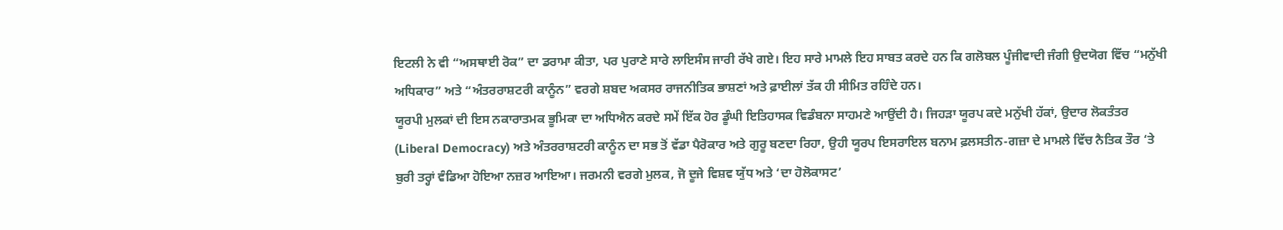ਇਟਲੀ ਨੇ ਵੀ “ਅਸਥਾਈ ਰੋਕ” ਦਾ ਡਰਾਮਾ ਕੀਤਾ, ਪਰ ਪੁਰਾਣੇ ਸਾਰੇ ਲਾਇਸੰਸ ਜਾਰੀ ਰੱਖੇ ਗਏ। ਇਹ ਸਾਰੇ ਮਾਮਲੇ ਇਹ ਸਾਬਤ ਕਰਦੇ ਹਨ ਕਿ ਗਲੋਬਲ ਪੂੰਜੀਵਾਦੀ ਜੰਗੀ ਉਦਯੋਗ ਵਿੱਚ “ਮਨੁੱਖੀ ਅਧਿਕਾਰ” ਅਤੇ “ਅੰਤਰਰਾਸ਼ਟਰੀ ਕਾਨੂੰਨ” ਵਰਗੇ ਸ਼ਬਦ ਅਕਸਰ ਰਾਜਨੀਤਿਕ ਭਾਸ਼ਣਾਂ ਅਤੇ ਫ਼ਾਈਲਾਂ ਤੱਕ ਹੀ ਸੀਮਿਤ ਰਹਿੰਦੇ ਹਨ।
ਯੂਰਪੀ ਮੁਲਕਾਂ ਦੀ ਇਸ ਨਕਾਰਾਤਮਕ ਭੂਮਿਕਾ ਦਾ ਅਧਿਐਨ ਕਰਦੇ ਸਮੇਂ ਇੱਕ ਹੋਰ ਡੂੰਘੀ ਇਤਿਹਾਸਕ ਵਿਡੰਬਨਾ ਸਾਹਮਣੇ ਆਉਂਦੀ ਹੈ। ਜਿਹੜਾ ਯੂਰਪ ਕਦੇ ਮਨੁੱਖੀ ਹੱਕਾਂ, ਉਦਾਰ ਲੋਕਤੰਤਰ (Liberal Democracy) ਅਤੇ ਅੰਤਰਰਾਸ਼ਟਰੀ ਕਾਨੂੰਨ ਦਾ ਸਭ ਤੋਂ ਵੱਡਾ ਪੈਰੋਕਾਰ ਅਤੇ ਗੁਰੂ ਬਣਦਾ ਰਿਹਾ, ਉਹੀ ਯੂਰਪ ਇਸਰਾਇਲ ਬਨਾਮ ਫ਼ਲਸਤੀਨ-ਗਜ਼ਾ ਦੇ ਮਾਮਲੇ ਵਿੱਚ ਨੈਤਿਕ ਤੌਰ ‘ਤੇ ਬੁਰੀ ਤਰ੍ਹਾਂ ਵੰਡਿਆ ਹੋਇਆ ਨਜ਼ਰ ਆਇਆ। ਜਰਮਨੀ ਵਰਗੇ ਮੁਲਕ, ਜੋ ਦੂਜੇ ਵਿਸ਼ਵ ਯੁੱਧ ਅਤੇ ‘ਦਾ ਹੋਲੋਕਾਸਟ’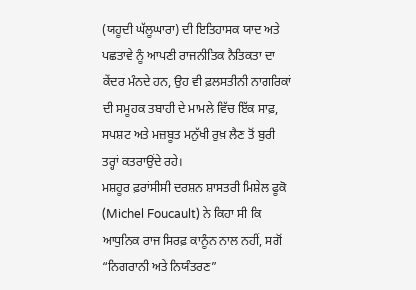(ਯਹੂਦੀ ਘੱਲੂਘਾਰਾ) ਦੀ ਇਤਿਹਾਸਕ ਯਾਦ ਅਤੇ ਪਛਤਾਵੇ ਨੂੰ ਆਪਣੀ ਰਾਜਨੀਤਿਕ ਨੈਤਿਕਤਾ ਦਾ ਕੇਂਦਰ ਮੰਨਦੇ ਹਨ, ਉਹ ਵੀ ਫ਼ਲਸਤੀਨੀ ਨਾਗਰਿਕਾਂ ਦੀ ਸਮੂਹਕ ਤਬਾਹੀ ਦੇ ਮਾਮਲੇ ਵਿੱਚ ਇੱਕ ਸਾਫ਼, ਸਪਸ਼ਟ ਅਤੇ ਮਜ਼ਬੂਤ ਮਨੁੱਖੀ ਰੁਖ਼ ਲੈਣ ਤੋਂ ਬੁਰੀ ਤਰ੍ਹਾਂ ਕਤਰਾਉਂਦੇ ਰਹੇ।
ਮਸ਼ਹੂਰ ਫ਼ਰਾਂਸੀਸੀ ਦਰਸ਼ਨ ਸ਼ਾਸਤਰੀ ਮਿਸ਼ੇਲ ਫੂਕੋ (Michel Foucault) ਨੇ ਕਿਹਾ ਸੀ ਕਿ ਆਧੁਨਿਕ ਰਾਜ ਸਿਰਫ਼ ਕਾਨੂੰਨ ਨਾਲ ਨਹੀਂ, ਸਗੋਂ “ਨਿਗਰਾਨੀ ਅਤੇ ਨਿਯੰਤਰਣ”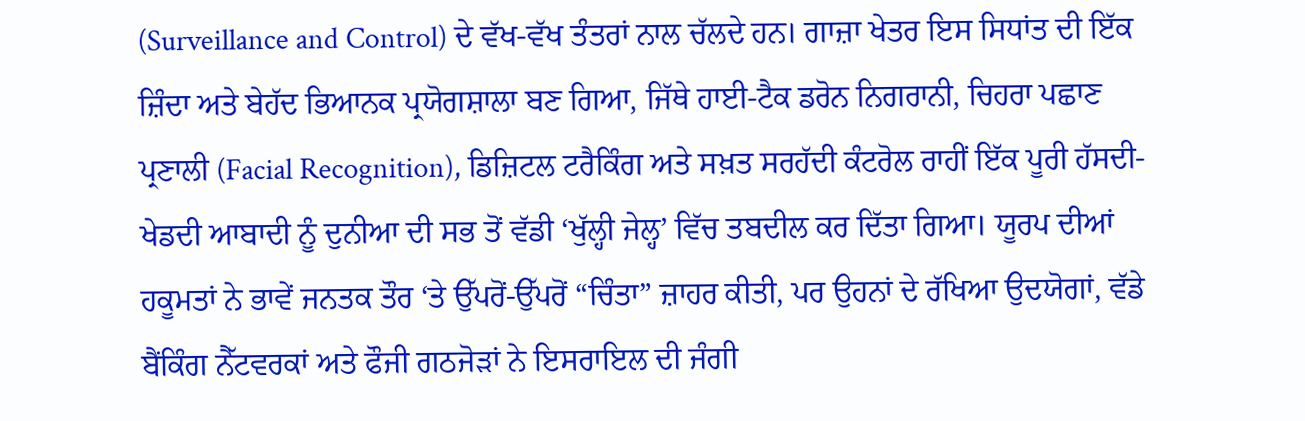(Surveillance and Control) ਦੇ ਵੱਖ-ਵੱਖ ਤੰਤਰਾਂ ਨਾਲ ਚੱਲਦੇ ਹਨ। ਗਾਜ਼ਾ ਖੇਤਰ ਇਸ ਸਿਧਾਂਤ ਦੀ ਇੱਕ ਜ਼ਿੰਦਾ ਅਤੇ ਬੇਹੱਦ ਭਿਆਨਕ ਪ੍ਰਯੋਗਸ਼ਾਲਾ ਬਣ ਗਿਆ, ਜਿੱਥੇ ਹਾਈ-ਟੈਕ ਡਰੋਨ ਨਿਗਰਾਨੀ, ਚਿਹਰਾ ਪਛਾਣ ਪ੍ਰਣਾਲੀ (Facial Recognition), ਡਿਜ਼ਿਟਲ ਟਰੈਕਿੰਗ ਅਤੇ ਸਖ਼ਤ ਸਰਹੱਦੀ ਕੰਟਰੋਲ ਰਾਹੀਂ ਇੱਕ ਪੂਰੀ ਹੱਸਦੀ-ਖੇਡਦੀ ਆਬਾਦੀ ਨੂੰ ਦੁਨੀਆ ਦੀ ਸਭ ਤੋਂ ਵੱਡੀ ‘ਖੁੱਲ੍ਹੀ ਜੇਲ੍ਹ’ ਵਿੱਚ ਤਬਦੀਲ ਕਰ ਦਿੱਤਾ ਗਿਆ। ਯੂਰਪ ਦੀਆਂ ਹਕੂਮਤਾਂ ਨੇ ਭਾਵੇਂ ਜਨਤਕ ਤੌਰ ‘ਤੇ ਉੱਪਰੋਂ-ਉੱਪਰੋਂ “ਚਿੰਤਾ” ਜ਼ਾਹਰ ਕੀਤੀ, ਪਰ ਉਹਨਾਂ ਦੇ ਰੱਖਿਆ ਉਦਯੋਗਾਂ, ਵੱਡੇ ਬੈਂਕਿੰਗ ਨੈੱਟਵਰਕਾਂ ਅਤੇ ਫੌਜੀ ਗਠਜੋੜਾਂ ਨੇ ਇਸਰਾਇਲ ਦੀ ਜੰਗੀ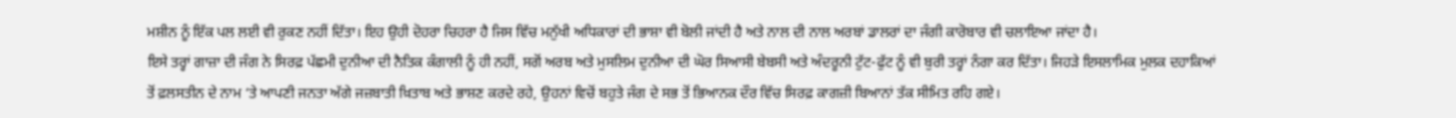ਮਸ਼ੀਨ ਨੂੰ ਇੱਕ ਪਲ ਲਈ ਵੀ ਰੁਕਣ ਨਹੀਂ ਦਿੱਤਾ। ਇਹ ਉਹੀ ਦੋਹਰਾ ਚਿਹਰਾ ਹੈ ਜਿਸ ਵਿੱਚ ਮਨੁੱਖੀ ਅਧਿਕਾਰਾਂ ਦੀ ਭਾਸ਼ਾ ਵੀ ਬੋਲੀ ਜਾਂਦੀ ਹੈ ਅਤੇ ਨਾਲ ਦੀ ਨਾਲ ਅਰਬਾਂ ਡਾਲਰਾਂ ਦਾ ਜੰਗੀ ਕਾਰੋਬਾਰ ਵੀ ਚਲਾਇਆ ਜਾਂਦਾ ਹੈ।
ਇਸੇ ਤਰ੍ਹਾਂ ਗਾਜ਼ਾ ਦੀ ਜੰਗ ਨੇ ਸਿਰਫ਼ ਪੱਛਮੀ ਦੁਨੀਆ ਦੀ ਨੈਤਿਕ ਕੰਗਾਲੀ ਨੂੰ ਹੀ ਨਹੀਂ, ਸਗੋਂ ਅਰਬ ਅਤੇ ਮੁਸਲਿਮ ਦੁਨੀਆ ਦੀ ਘੋਰ ਸਿਆਸੀ ਬੇਬਸੀ ਅਤੇ ਅੰਦਰੂਨੀ ਟੁੱਟ-ਫੁੱਟ ਨੂੰ ਵੀ ਬੁਰੀ ਤਰ੍ਹਾਂ ਨੰਗਾ ਕਰ ਦਿੱਤਾ। ਜਿਹੜੇ ਇਸਲਾਮਿਕ ਮੁਲਕ ਦਹਾਕਿਆਂ ਤੋਂ ਫ਼ਲਸਤੀਨ ਦੇ ਨਾਮ ‘ਤੇ ਆਪਣੀ ਜਨਤਾ ਅੱਗੇ ਜਜ਼ਬਾਤੀ ਖ਼ਿਤਾਬ ਅਤੇ ਭਾਸ਼ਣ ਕਰਦੇ ਰਹੇ, ਉਹਨਾਂ ਵਿਚੋਂ ਬਹੁਤੇ ਜੰਗ ਦੇ ਸਭ ਤੋਂ ਭਿਆਨਕ ਦੌਰ ਵਿੱਚ ਸਿਰਫ਼ ਕਾਗਜ਼ੀ ਬਿਆਨਾਂ ਤੱਕ ਸੀਮਿਤ ਰਹਿ ਗਏ।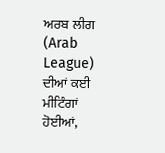ਅਰਬ ਲੀਗ (Arab League) ਦੀਆਂ ਕਈ ਮੀਟਿੰਗਾਂ ਹੋਈਆਂ,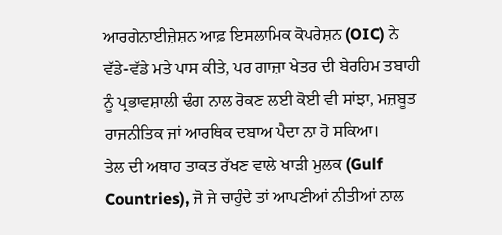ਆਰਗੇਨਾਈਜ਼ੇਸ਼ਨ ਆਫ਼ ਇਸਲਾਮਿਕ ਕੋਪਰੇਸ਼ਨ (OIC) ਨੇ ਵੱਡੇ-ਵੱਡੇ ਮਤੇ ਪਾਸ ਕੀਤੇ, ਪਰ ਗਾਜ਼ਾ ਖੇਤਰ ਦੀ ਬੇਰਹਿਮ ਤਬਾਹੀ ਨੂੰ ਪ੍ਰਭਾਵਸ਼ਾਲੀ ਢੰਗ ਨਾਲ ਰੋਕਣ ਲਈ ਕੋਈ ਵੀ ਸਾਂਝਾ, ਮਜ਼ਬੂਤ ਰਾਜਨੀਤਿਕ ਜਾਂ ਆਰਥਿਕ ਦਬਾਅ ਪੈਦਾ ਨਾ ਹੋ ਸਕਿਆ।
ਤੇਲ ਦੀ ਅਥਾਹ ਤਾਕਤ ਰੱਖਣ ਵਾਲੇ ਖਾੜੀ ਮੁਲਕ (Gulf Countries), ਜੋ ਜੇ ਚਾਹੁੰਦੇ ਤਾਂ ਆਪਣੀਆਂ ਨੀਤੀਆਂ ਨਾਲ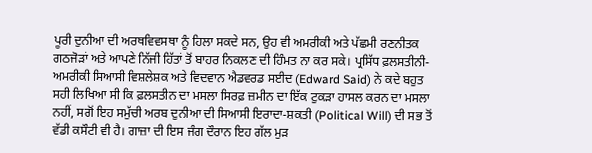ਪੂਰੀ ਦੁਨੀਆ ਦੀ ਅਰਥਵਿਵਸਥਾ ਨੂੰ ਹਿਲਾ ਸਕਦੇ ਸਨ, ਉਹ ਵੀ ਅਮਰੀਕੀ ਅਤੇ ਪੱਛਮੀ ਰਣਨੀਤਕ ਗਠਜੋੜਾਂ ਅਤੇ ਆਪਣੇ ਨਿੱਜੀ ਹਿੱਤਾਂ ਤੋਂ ਬਾਹਰ ਨਿਕਲਣ ਦੀ ਹਿੰਮਤ ਨਾ ਕਰ ਸਕੇ। ਪ੍ਰਸਿੱਧ ਫ਼ਲਸਤੀਨੀ-ਅਮਰੀਕੀ ਸਿਆਸੀ ਵਿਸ਼ਲੇਸ਼ਕ ਅਤੇ ਵਿਦਵਾਨ ਐਡਵਰਡ ਸਈਦ (Edward Said) ਨੇ ਕਦੇ ਬਹੁਤ ਸਹੀ ਲਿਖਿਆ ਸੀ ਕਿ ਫ਼ਲਸਤੀਨ ਦਾ ਮਸਲਾ ਸਿਰਫ਼ ਜ਼ਮੀਨ ਦਾ ਇੱਕ ਟੁਕੜਾ ਹਾਸਲ ਕਰਨ ਦਾ ਮਸਲਾ ਨਹੀਂ, ਸਗੋਂ ਇਹ ਸਮੁੱਚੀ ਅਰਬ ਦੁਨੀਆ ਦੀ ਸਿਆਸੀ ਇਰਾਦਾ-ਸ਼ਕਤੀ (Political Will) ਦੀ ਸਭ ਤੋਂ ਵੱਡੀ ਕਸੌਟੀ ਵੀ ਹੈ। ਗਾਜ਼ਾ ਦੀ ਇਸ ਜੰਗ ਦੌਰਾਨ ਇਹ ਗੱਲ ਮੁੜ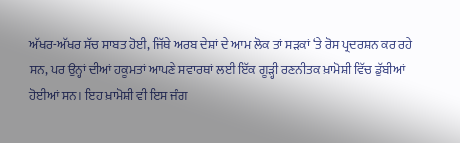ਅੱਖਰ-ਅੱਖਰ ਸੱਚ ਸਾਬਤ ਹੋਈ, ਜਿੱਥੇ ਅਰਬ ਦੇਸ਼ਾਂ ਦੇ ਆਮ ਲੋਕ ਤਾਂ ਸੜਕਾਂ ‘ਤੇ ਰੋਸ ਪ੍ਰਦਰਸ਼ਨ ਕਰ ਰਹੇ ਸਨ, ਪਰ ਉਨ੍ਹਾਂ ਦੀਆਂ ਹਕੂਮਤਾਂ ਆਪਣੇ ਸਵਾਰਥਾਂ ਲਈ ਇੱਕ ਗੂੜ੍ਹੀ ਰਣਨੀਤਕ ਖ਼ਾਮੋਸ਼ੀ ਵਿੱਚ ਡੁੱਬੀਆਂ ਹੋਈਆਂ ਸਨ। ਇਹ ਖ਼ਾਮੋਸ਼ੀ ਵੀ ਇਸ ਜੰਗ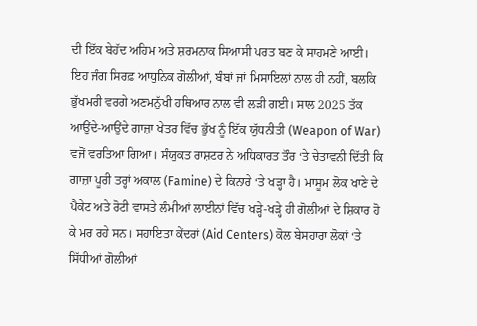ਦੀ ਇੱਕ ਬੇਹੱਦ ਅਹਿਮ ਅਤੇ ਸ਼ਰਮਨਾਕ ਸਿਆਸੀ ਪਰਤ ਬਣ ਕੇ ਸਾਹਮਣੇ ਆਈ।
ਇਹ ਜੰਗ ਸਿਰਫ਼ ਆਧੁਨਿਕ ਗੋਲੀਆਂ, ਬੰਬਾਂ ਜਾਂ ਮਿਸਾਇਲਾਂ ਨਾਲ ਹੀ ਨਹੀਂ, ਬਲਕਿ ਭੁੱਖਮਰੀ ਵਰਗੇ ਅਣਮਨੁੱਖੀ ਹਥਿਆਰ ਨਾਲ ਵੀ ਲੜੀ ਗਈ। ਸਾਲ 2025 ਤੱਕ ਆਉਂਦੇ-ਆਉਂਦੇ ਗਾਜ਼ਾ ਖੇਤਰ ਵਿੱਚ ਭੁੱਖ ਨੂੰ ਇੱਕ ਯੁੱਧਨੀਤੀ (Weapon of War) ਵਜੋਂ ਵਰਤਿਆ ਗਿਆ। ਸੰਯੁਕਤ ਰਾਸ਼ਟਰ ਨੇ ਅਧਿਕਾਰਤ ਤੌਰ ‘ਤੇ ਚੇਤਾਵਨੀ ਦਿੱਤੀ ਕਿ ਗਾਜ਼ਾ ਪੂਰੀ ਤਰ੍ਹਾਂ ਅਕਾਲ (Famine) ਦੇ ਕਿਨਾਰੇ ‘ਤੇ ਖੜ੍ਹਾ ਹੈ। ਮਾਸੂਮ ਲੋਕ ਖਾਣੇ ਦੇ ਪੈਕੇਟ ਅਤੇ ਰੋਟੀ ਵਾਸਤੇ ਲੰਮੀਆਂ ਲਾਈਨਾਂ ਵਿੱਚ ਖੜ੍ਹੇ-ਖੜ੍ਹੇ ਹੀ ਗੋਲੀਆਂ ਦੇ ਸ਼ਿਕਾਰ ਹੋ ਕੇ ਮਰ ਰਹੇ ਸਨ। ਸਹਾਇਤਾ ਕੇਂਦਰਾਂ (Aid Centers) ਕੋਲ ਬੇਸਹਾਰਾ ਲੋਕਾਂ ‘ਤੇ ਸਿੱਧੀਆਂ ਗੋਲੀਆਂ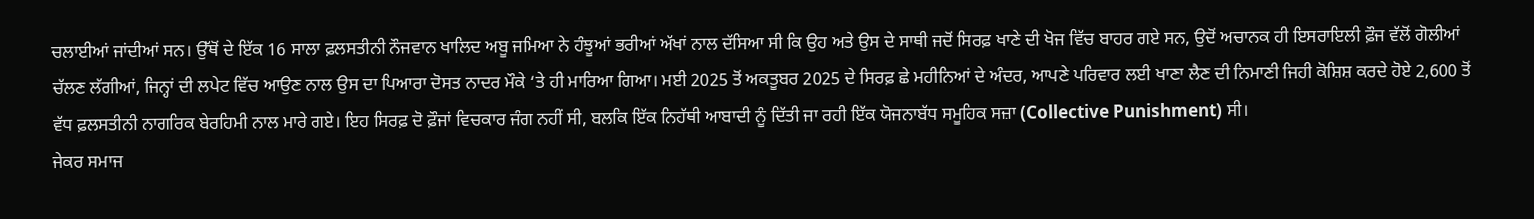ਚਲਾਈਆਂ ਜਾਂਦੀਆਂ ਸਨ। ਉੱਥੋਂ ਦੇ ਇੱਕ 16 ਸਾਲਾ ਫ਼ਲਸਤੀਨੀ ਨੌਜਵਾਨ ਖਾਲਿਦ ਅਬੂ ਜਮਿਆ ਨੇ ਹੰਝੂਆਂ ਭਰੀਆਂ ਅੱਖਾਂ ਨਾਲ ਦੱਸਿਆ ਸੀ ਕਿ ਉਹ ਅਤੇ ਉਸ ਦੇ ਸਾਥੀ ਜਦੋਂ ਸਿਰਫ਼ ਖਾਣੇ ਦੀ ਖੋਜ ਵਿੱਚ ਬਾਹਰ ਗਏ ਸਨ, ਉਦੋਂ ਅਚਾਨਕ ਹੀ ਇਸਰਾਇਲੀ ਫ਼ੌਜ ਵੱਲੋਂ ਗੋਲੀਆਂ ਚੱਲਣ ਲੱਗੀਆਂ, ਜਿਨ੍ਹਾਂ ਦੀ ਲਪੇਟ ਵਿੱਚ ਆਉਣ ਨਾਲ ਉਸ ਦਾ ਪਿਆਰਾ ਦੋਸਤ ਨਾਦਰ ਮੌਕੇ ‘ਤੇ ਹੀ ਮਾਰਿਆ ਗਿਆ। ਮਈ 2025 ਤੋਂ ਅਕਤੂਬਰ 2025 ਦੇ ਸਿਰਫ਼ ਛੇ ਮਹੀਨਿਆਂ ਦੇ ਅੰਦਰ, ਆਪਣੇ ਪਰਿਵਾਰ ਲਈ ਖਾਣਾ ਲੈਣ ਦੀ ਨਿਮਾਣੀ ਜਿਹੀ ਕੋਸ਼ਿਸ਼ ਕਰਦੇ ਹੋਏ 2,600 ਤੋਂ ਵੱਧ ਫ਼ਲਸਤੀਨੀ ਨਾਗਰਿਕ ਬੇਰਹਿਮੀ ਨਾਲ ਮਾਰੇ ਗਏ। ਇਹ ਸਿਰਫ਼ ਦੋ ਫ਼ੌਜਾਂ ਵਿਚਕਾਰ ਜੰਗ ਨਹੀਂ ਸੀ, ਬਲਕਿ ਇੱਕ ਨਿਹੱਥੀ ਆਬਾਦੀ ਨੂੰ ਦਿੱਤੀ ਜਾ ਰਹੀ ਇੱਕ ਯੋਜਨਾਬੱਧ ਸਮੂਹਿਕ ਸਜ਼ਾ (Collective Punishment) ਸੀ।
ਜੇਕਰ ਸਮਾਜ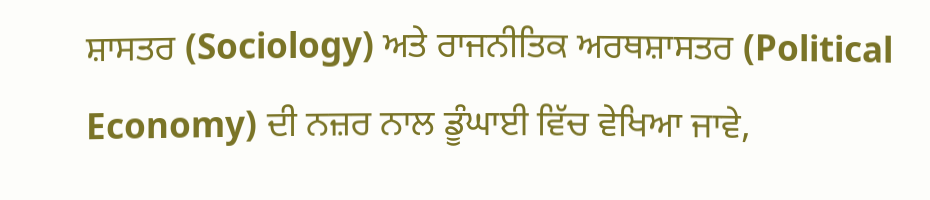ਸ਼ਾਸਤਰ (Sociology) ਅਤੇ ਰਾਜਨੀਤਿਕ ਅਰਥਸ਼ਾਸਤਰ (Political Economy) ਦੀ ਨਜ਼ਰ ਨਾਲ ਡੂੰਘਾਈ ਵਿੱਚ ਵੇਖਿਆ ਜਾਵੇ,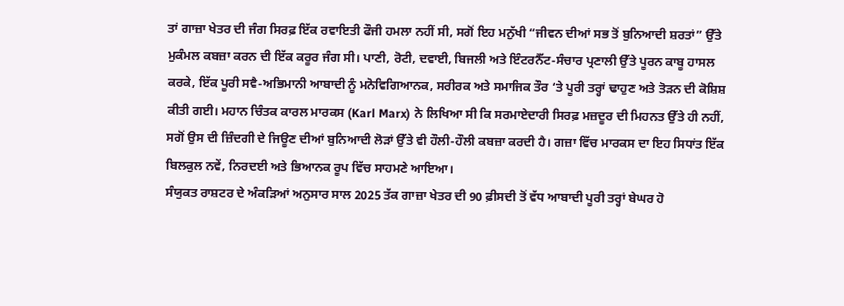ਤਾਂ ਗਾਜ਼ਾ ਖੇਤਰ ਦੀ ਜੰਗ ਸਿਰਫ਼ ਇੱਕ ਰਵਾਇਤੀ ਫੌਜੀ ਹਮਲਾ ਨਹੀਂ ਸੀ, ਸਗੋਂ ਇਹ ਮਨੁੱਖੀ “ਜੀਵਨ ਦੀਆਂ ਸਭ ਤੋਂ ਬੁਨਿਆਦੀ ਸ਼ਰਤਾਂ” ਉੱਤੇ ਮੁਕੰਮਲ ਕਬਜ਼ਾ ਕਰਨ ਦੀ ਇੱਕ ਕਰੂਰ ਜੰਗ ਸੀ। ਪਾਣੀ, ਰੋਟੀ, ਦਵਾਈ, ਬਿਜਲੀ ਅਤੇ ਇੰਟਰਨੈੱਟ-ਸੰਚਾਰ ਪ੍ਰਣਾਲੀ ਉੱਤੇ ਪੂਰਨ ਕਾਬੂ ਹਾਸਲ ਕਰਕੇ, ਇੱਕ ਪੂਰੀ ਸਵੈ-ਅਭਿਮਾਨੀ ਆਬਾਦੀ ਨੂੰ ਮਨੋਵਿਗਿਆਨਕ, ਸਰੀਰਕ ਅਤੇ ਸਮਾਜਿਕ ਤੌਰ ‘ਤੇ ਪੂਰੀ ਤਰ੍ਹਾਂ ਢਾਹੁਣ ਅਤੇ ਤੋੜਨ ਦੀ ਕੋਸ਼ਿਸ਼ ਕੀਤੀ ਗਈ। ਮਹਾਨ ਚਿੰਤਕ ਕਾਰਲ ਮਾਰਕਸ (Karl Marx) ਨੇ ਲਿਖਿਆ ਸੀ ਕਿ ਸਰਮਾਏਦਾਰੀ ਸਿਰਫ਼ ਮਜ਼ਦੂਰ ਦੀ ਮਿਹਨਤ ਉੱਤੇ ਹੀ ਨਹੀਂ, ਸਗੋਂ ਉਸ ਦੀ ਜ਼ਿੰਦਗੀ ਦੇ ਜਿਊਣ ਦੀਆਂ ਬੁਨਿਆਦੀ ਲੋੜਾਂ ਉੱਤੇ ਵੀ ਹੌਲੀ-ਹੌਲੀ ਕਬਜ਼ਾ ਕਰਦੀ ਹੈ। ਗਜ਼ਾ ਵਿੱਚ ਮਾਰਕਸ ਦਾ ਇਹ ਸਿਧਾਂਤ ਇੱਕ ਬਿਲਕੁਲ ਨਵੇਂ, ਨਿਰਦਈ ਅਤੇ ਭਿਆਨਕ ਰੂਪ ਵਿੱਚ ਸਾਹਮਣੇ ਆਇਆ।
ਸੰਯੁਕਤ ਰਾਸ਼ਟਰ ਦੇ ਅੰਕੜਿਆਂ ਅਨੁਸਾਰ ਸਾਲ 2025 ਤੱਕ ਗਾਜ਼ਾ ਖੇਤਰ ਦੀ 90 ਫ਼ੀਸਦੀ ਤੋਂ ਵੱਧ ਆਬਾਦੀ ਪੂਰੀ ਤਰ੍ਹਾਂ ਬੇਘਰ ਹੋ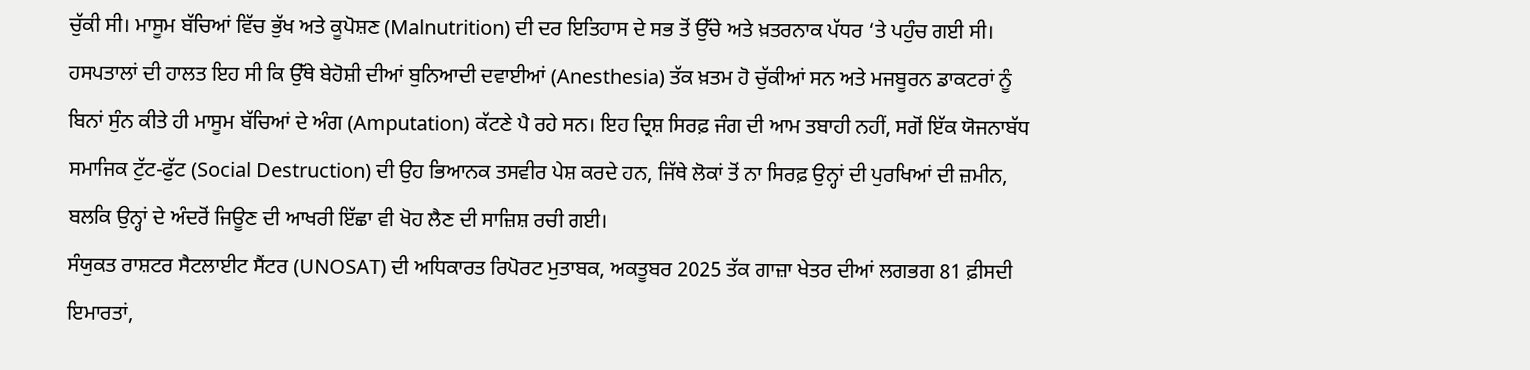ਚੁੱਕੀ ਸੀ। ਮਾਸੂਮ ਬੱਚਿਆਂ ਵਿੱਚ ਭੁੱਖ ਅਤੇ ਕੂਪੋਸ਼ਣ (Malnutrition) ਦੀ ਦਰ ਇਤਿਹਾਸ ਦੇ ਸਭ ਤੋਂ ਉੱਚੇ ਅਤੇ ਖ਼ਤਰਨਾਕ ਪੱਧਰ ‘ਤੇ ਪਹੁੰਚ ਗਈ ਸੀ। ਹਸਪਤਾਲਾਂ ਦੀ ਹਾਲਤ ਇਹ ਸੀ ਕਿ ਉੱਥੇ ਬੇਹੋਸ਼ੀ ਦੀਆਂ ਬੁਨਿਆਦੀ ਦਵਾਈਆਂ (Anesthesia) ਤੱਕ ਖ਼ਤਮ ਹੋ ਚੁੱਕੀਆਂ ਸਨ ਅਤੇ ਮਜਬੂਰਨ ਡਾਕਟਰਾਂ ਨੂੰ ਬਿਨਾਂ ਸੁੰਨ ਕੀਤੇ ਹੀ ਮਾਸੂਮ ਬੱਚਿਆਂ ਦੇ ਅੰਗ (Amputation) ਕੱਟਣੇ ਪੈ ਰਹੇ ਸਨ। ਇਹ ਦ੍ਰਿਸ਼ ਸਿਰਫ਼ ਜੰਗ ਦੀ ਆਮ ਤਬਾਹੀ ਨਹੀਂ, ਸਗੋਂ ਇੱਕ ਯੋਜਨਾਬੱਧ ਸਮਾਜਿਕ ਟੁੱਟ-ਫੁੱਟ (Social Destruction) ਦੀ ਉਹ ਭਿਆਨਕ ਤਸਵੀਰ ਪੇਸ਼ ਕਰਦੇ ਹਨ, ਜਿੱਥੇ ਲੋਕਾਂ ਤੋਂ ਨਾ ਸਿਰਫ਼ ਉਨ੍ਹਾਂ ਦੀ ਪੁਰਖਿਆਂ ਦੀ ਜ਼ਮੀਨ, ਬਲਕਿ ਉਨ੍ਹਾਂ ਦੇ ਅੰਦਰੋਂ ਜਿਊਣ ਦੀ ਆਖਰੀ ਇੱਛਾ ਵੀ ਖੋਹ ਲੈਣ ਦੀ ਸਾਜ਼ਿਸ਼ ਰਚੀ ਗਈ।
ਸੰਯੁਕਤ ਰਾਸ਼ਟਰ ਸੈਟਲਾਈਟ ਸੈਂਟਰ (UNOSAT) ਦੀ ਅਧਿਕਾਰਤ ਰਿਪੋਰਟ ਮੁਤਾਬਕ, ਅਕਤੂਬਰ 2025 ਤੱਕ ਗਾਜ਼ਾ ਖੇਤਰ ਦੀਆਂ ਲਗਭਗ 81 ਫ਼ੀਸਦੀ ਇਮਾਰਤਾਂ,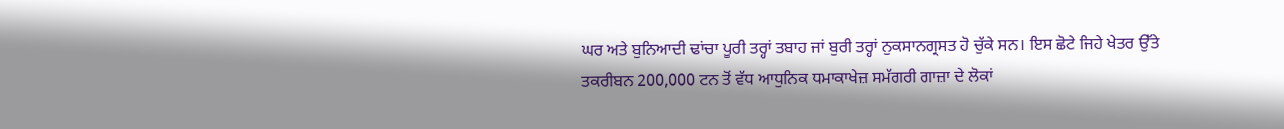ਘਰ ਅਤੇ ਬੁਨਿਆਦੀ ਢਾਂਚਾ ਪੂਰੀ ਤਰ੍ਹਾਂ ਤਬਾਹ ਜਾਂ ਬੁਰੀ ਤਰ੍ਹਾਂ ਨੁਕਸਾਨਗ੍ਰਸਤ ਹੋ ਚੁੱਕੇ ਸਨ। ਇਸ ਛੋਟੇ ਜਿਹੇ ਖੇਤਰ ਉੱਤੇ ਤਕਰੀਬਨ 200,000 ਟਨ ਤੋਂ ਵੱਧ ਆਧੁਨਿਕ ਧਮਾਕਾਖੇਜ਼ ਸਮੱਗਰੀ ਗਾਜ਼ਾ ਦੇ ਲੋਕਾਂ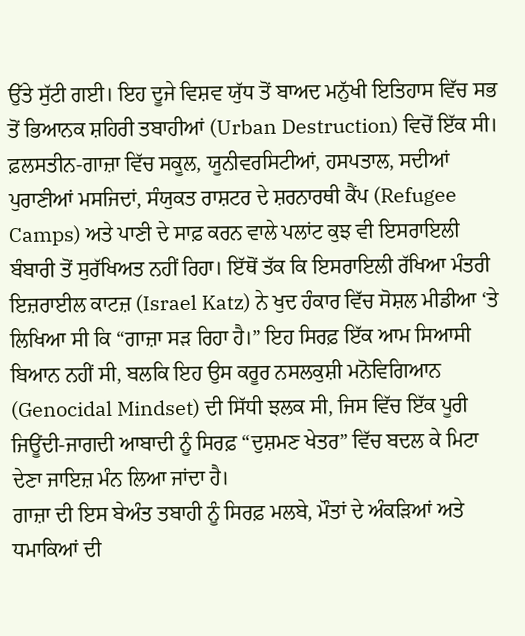ਉੱਤੇ ਸੁੱਟੀ ਗਈ। ਇਹ ਦੂਜੇ ਵਿਸ਼ਵ ਯੁੱਧ ਤੋਂ ਬਾਅਦ ਮਨੁੱਖੀ ਇਤਿਹਾਸ ਵਿੱਚ ਸਭ ਤੋਂ ਭਿਆਨਕ ਸ਼ਹਿਰੀ ਤਬਾਹੀਆਂ (Urban Destruction) ਵਿਚੋਂ ਇੱਕ ਸੀ। ਫ਼ਲਸਤੀਨ-ਗਾਜ਼ਾ ਵਿੱਚ ਸਕੂਲ, ਯੂਨੀਵਰਸਿਟੀਆਂ, ਹਸਪਤਾਲ, ਸਦੀਆਂ ਪੁਰਾਣੀਆਂ ਮਸਜਿਦਾਂ, ਸੰਯੁਕਤ ਰਾਸ਼ਟਰ ਦੇ ਸ਼ਰਨਾਰਥੀ ਕੈਂਪ (Refugee Camps) ਅਤੇ ਪਾਣੀ ਦੇ ਸਾਫ਼ ਕਰਨ ਵਾਲੇ ਪਲਾਂਟ ਕੁਝ ਵੀ ਇਸਰਾਇਲੀ ਬੰਬਾਰੀ ਤੋਂ ਸੁਰੱਖਿਅਤ ਨਹੀਂ ਰਿਹਾ। ਇੱਥੋਂ ਤੱਕ ਕਿ ਇਸਰਾਇਲੀ ਰੱਖਿਆ ਮੰਤਰੀ ਇਜ਼ਰਾਈਲ ਕਾਟਜ਼ (Israel Katz) ਨੇ ਖੁਦ ਹੰਕਾਰ ਵਿੱਚ ਸੋਸ਼ਲ ਮੀਡੀਆ ‘ਤੇ ਲਿਖਿਆ ਸੀ ਕਿ “ਗਾਜ਼ਾ ਸੜ ਰਿਹਾ ਹੈ।” ਇਹ ਸਿਰਫ਼ ਇੱਕ ਆਮ ਸਿਆਸੀ ਬਿਆਨ ਨਹੀਂ ਸੀ, ਬਲਕਿ ਇਹ ਉਸ ਕਰੂਰ ਨਸਲਕੁਸ਼ੀ ਮਨੋਵਿਗਿਆਨ (Genocidal Mindset) ਦੀ ਸਿੱਧੀ ਝਲਕ ਸੀ, ਜਿਸ ਵਿੱਚ ਇੱਕ ਪੂਰੀ ਜਿਊਂਦੀ-ਜਾਗਦੀ ਆਬਾਦੀ ਨੂੰ ਸਿਰਫ਼ “ਦੁਸ਼ਮਣ ਖੇਤਰ” ਵਿੱਚ ਬਦਲ ਕੇ ਮਿਟਾ ਦੇਣਾ ਜਾਇਜ਼ ਮੰਨ ਲਿਆ ਜਾਂਦਾ ਹੈ।
ਗਾਜ਼ਾ ਦੀ ਇਸ ਬੇਅੰਤ ਤਬਾਹੀ ਨੂੰ ਸਿਰਫ਼ ਮਲਬੇ, ਮੌਤਾਂ ਦੇ ਅੰਕੜਿਆਂ ਅਤੇ ਧਮਾਕਿਆਂ ਦੀ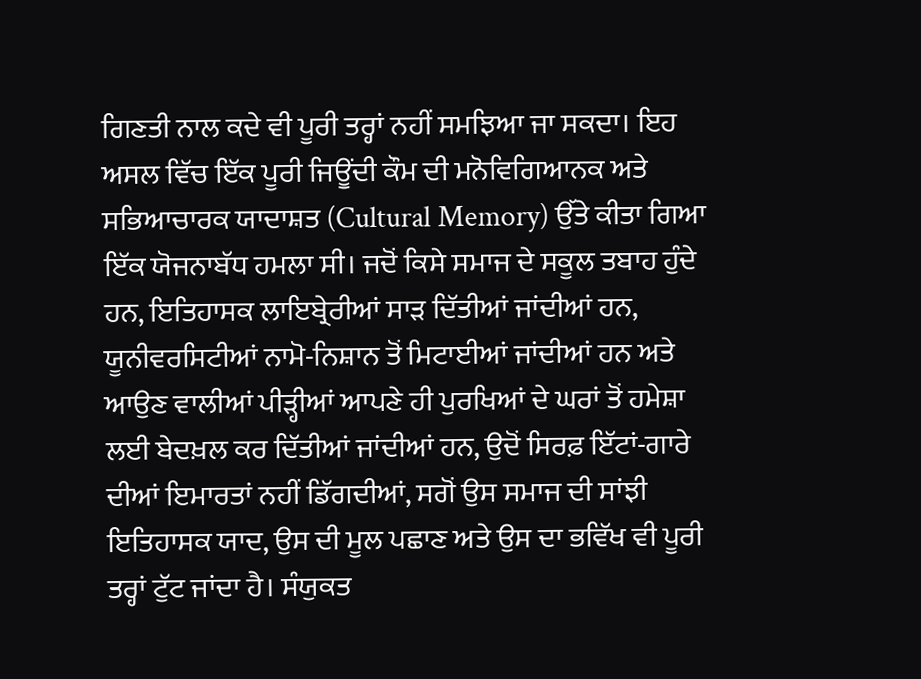ਗਿਣਤੀ ਨਾਲ ਕਦੇ ਵੀ ਪੂਰੀ ਤਰ੍ਹਾਂ ਨਹੀਂ ਸਮਝਿਆ ਜਾ ਸਕਦਾ। ਇਹ ਅਸਲ ਵਿੱਚ ਇੱਕ ਪੂਰੀ ਜਿਊਂਦੀ ਕੌਮ ਦੀ ਮਨੋਵਿਗਿਆਨਕ ਅਤੇ ਸਭਿਆਚਾਰਕ ਯਾਦਾਸ਼ਤ (Cultural Memory) ਉੱਤੇ ਕੀਤਾ ਗਿਆ ਇੱਕ ਯੋਜਨਾਬੱਧ ਹਮਲਾ ਸੀ। ਜਦੋਂ ਕਿਸੇ ਸਮਾਜ ਦੇ ਸਕੂਲ ਤਬਾਹ ਹੁੰਦੇ ਹਨ, ਇਤਿਹਾਸਕ ਲਾਇਬ੍ਰੇਰੀਆਂ ਸਾੜ ਦਿੱਤੀਆਂ ਜਾਂਦੀਆਂ ਹਨ, ਯੂਨੀਵਰਸਿਟੀਆਂ ਨਾਮੋ-ਨਿਸ਼ਾਨ ਤੋਂ ਮਿਟਾਈਆਂ ਜਾਂਦੀਆਂ ਹਨ ਅਤੇ ਆਉਣ ਵਾਲੀਆਂ ਪੀੜ੍ਹੀਆਂ ਆਪਣੇ ਹੀ ਪੁਰਖਿਆਂ ਦੇ ਘਰਾਂ ਤੋਂ ਹਮੇਸ਼ਾ ਲਈ ਬੇਦਖ਼ਲ ਕਰ ਦਿੱਤੀਆਂ ਜਾਂਦੀਆਂ ਹਨ, ਉਦੋਂ ਸਿਰਫ਼ ਇੱਟਾਂ-ਗਾਰੇ ਦੀਆਂ ਇਮਾਰਤਾਂ ਨਹੀਂ ਡਿੱਗਦੀਆਂ, ਸਗੋਂ ਉਸ ਸਮਾਜ ਦੀ ਸਾਂਝੀ ਇਤਿਹਾਸਕ ਯਾਦ, ਉਸ ਦੀ ਮੂਲ ਪਛਾਣ ਅਤੇ ਉਸ ਦਾ ਭਵਿੱਖ ਵੀ ਪੂਰੀ ਤਰ੍ਹਾਂ ਟੁੱਟ ਜਾਂਦਾ ਹੈ। ਸੰਯੁਕਤ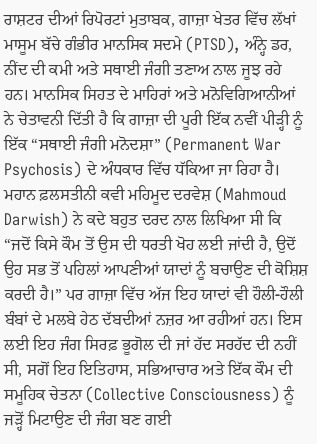ਰਾਸ਼ਟਰ ਦੀਆਂ ਰਿਪੋਰਟਾਂ ਮੁਤਾਬਕ, ਗਾਜ਼ਾ ਖੇਤਰ ਵਿੱਚ ਲੱਖਾਂ ਮਾਸੂਮ ਬੱਚੇ ਗੰਭੀਰ ਮਾਨਸਿਕ ਸਦਮੇ (PTSD), ਅੰਨ੍ਹੇ ਡਰ, ਨੀਂਦ ਦੀ ਕਮੀ ਅਤੇ ਸਥਾਈ ਜੰਗੀ ਤਣਾਅ ਨਾਲ ਜੂਝ ਰਹੇ ਹਨ। ਮਾਨਸਿਕ ਸਿਹਤ ਦੇ ਮਾਹਿਰਾਂ ਅਤੇ ਮਨੋਵਿਗਿਆਨੀਆਂ ਨੇ ਚੇਤਾਵਨੀ ਦਿੱਤੀ ਹੈ ਕਿ ਗਾਜ਼ਾ ਦੀ ਪੂਰੀ ਇੱਕ ਨਵੀਂ ਪੀੜ੍ਹੀ ਨੂੰ ਇੱਕ “ਸਥਾਈ ਜੰਗੀ ਮਨੋਦਸ਼ਾ” (Permanent War Psychosis) ਦੇ ਅੰਧਕਾਰ ਵਿੱਚ ਧੱਕਿਆ ਜਾ ਰਿਹਾ ਹੈ। ਮਹਾਨ ਫ਼ਲਸਤੀਨੀ ਕਵੀ ਮਹਿਮੂਦ ਦਰਵੇਸ਼ (Mahmoud Darwish) ਨੇ ਕਦੇ ਬਹੁਤ ਦਰਦ ਨਾਲ ਲਿਖਿਆ ਸੀ ਕਿ “ਜਦੋਂ ਕਿਸੇ ਕੌਮ ਤੋਂ ਉਸ ਦੀ ਧਰਤੀ ਖੋਹ ਲਈ ਜਾਂਦੀ ਹੈ, ਉਦੋਂ ਉਹ ਸਭ ਤੋਂ ਪਹਿਲਾਂ ਆਪਣੀਆਂ ਯਾਦਾਂ ਨੂੰ ਬਚਾਉਣ ਦੀ ਕੋਸ਼ਿਸ਼ ਕਰਦੀ ਹੈ।” ਪਰ ਗਾਜ਼ਾ ਵਿੱਚ ਅੱਜ ਇਹ ਯਾਦਾਂ ਵੀ ਹੌਲੀ-ਹੌਲੀ ਬੰਬਾਂ ਦੇ ਮਲਬੇ ਹੇਠ ਦੱਬਦੀਆਂ ਨਜ਼ਰ ਆ ਰਹੀਆਂ ਹਨ। ਇਸ ਲਈ ਇਹ ਜੰਗ ਸਿਰਫ਼ ਭੂਗੋਲ ਦੀ ਜਾਂ ਹੱਦ ਸਰਹੱਦ ਦੀ ਨਹੀਂ ਸੀ, ਸਗੋਂ ਇਹ ਇਤਿਹਾਸ, ਸਭਿਆਚਾਰ ਅਤੇ ਇੱਕ ਕੌਮ ਦੀ ਸਮੂਹਿਕ ਚੇਤਨਾ (Collective Consciousness) ਨੂੰ ਜੜ੍ਹੋਂ ਮਿਟਾਉਣ ਦੀ ਜੰਗ ਬਣ ਗਈ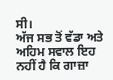ਸੀ।
ਅੱਜ ਸਭ ਤੋਂ ਵੱਡਾ ਅਤੇ ਅਹਿਮ ਸਵਾਲ ਇਹ ਨਹੀਂ ਹੈ ਕਿ ਗਾਜ਼ਾ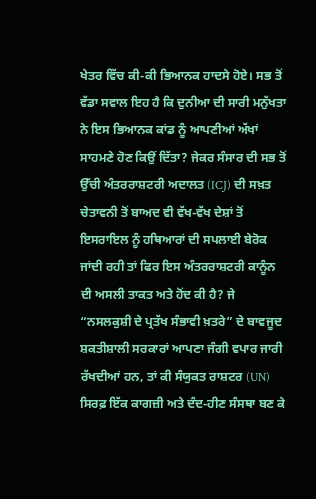ਖੇਤਰ ਵਿੱਚ ਕੀ-ਕੀ ਭਿਆਨਕ ਹਾਦਸੇ ਹੋਏ। ਸਭ ਤੋਂ ਵੱਡਾ ਸਵਾਲ ਇਹ ਹੈ ਕਿ ਦੁਨੀਆ ਦੀ ਸਾਰੀ ਮਨੁੱਖਤਾ ਨੇ ਇਸ ਭਿਆਨਕ ਕਾਂਡ ਨੂੰ ਆਪਣੀਆਂ ਅੱਖਾਂ ਸਾਹਮਣੇ ਹੋਣ ਕਿਉਂ ਦਿੱਤਾ? ਜੇਕਰ ਸੰਸਾਰ ਦੀ ਸਭ ਤੋਂ ਉੱਚੀ ਅੰਤਰਰਾਸ਼ਟਰੀ ਅਦਾਲਤ (ICJ) ਦੀ ਸਖ਼ਤ ਚੇਤਾਵਨੀ ਤੋਂ ਬਾਅਦ ਵੀ ਵੱਖ-ਵੱਖ ਦੇਸ਼ਾਂ ਤੋਂ ਇਸਰਾਇਲ ਨੂੰ ਹਥਿਆਰਾਂ ਦੀ ਸਪਲਾਈ ਬੇਰੋਕ ਜਾਂਦੀ ਰਹੀ ਤਾਂ ਫਿਰ ਇਸ ਅੰਤਰਰਾਸ਼ਟਰੀ ਕਾਨੂੰਨ ਦੀ ਅਸਲੀ ਤਾਕਤ ਅਤੇ ਹੋਂਦ ਕੀ ਹੈ? ਜੇ “ਨਸਲਕੁਸ਼ੀ ਦੇ ਪ੍ਰਤੱਖ ਸੰਭਾਵੀ ਖ਼ਤਰੇ” ਦੇ ਬਾਵਜੂਦ ਸ਼ਕਤੀਸ਼ਾਲੀ ਸਰਕਾਰਾਂ ਆਪਣਾ ਜੰਗੀ ਵਪਾਰ ਜਾਰੀ ਰੱਖਦੀਆਂ ਹਨ, ਤਾਂ ਕੀ ਸੰਯੁਕਤ ਰਾਸ਼ਟਰ (UN) ਸਿਰਫ਼ ਇੱਕ ਕਾਗਜ਼ੀ ਅਤੇ ਦੰਦ-ਹੀਣ ਸੰਸਥਾ ਬਣ ਕੇ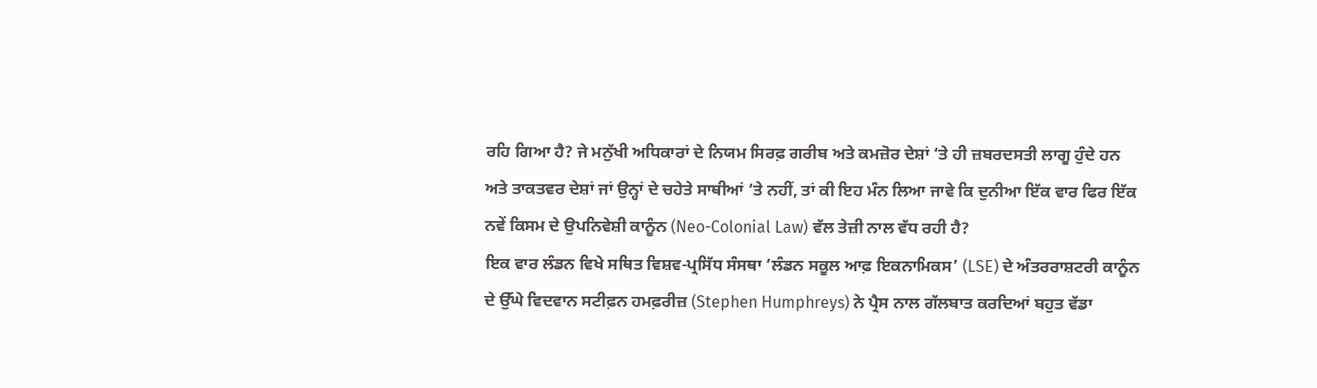ਰਹਿ ਗਿਆ ਹੈ? ਜੇ ਮਨੁੱਖੀ ਅਧਿਕਾਰਾਂ ਦੇ ਨਿਯਮ ਸਿਰਫ਼ ਗਰੀਬ ਅਤੇ ਕਮਜ਼ੋਰ ਦੇਸ਼ਾਂ ‘ਤੇ ਹੀ ਜ਼ਬਰਦਸਤੀ ਲਾਗੂ ਹੁੰਦੇ ਹਨ ਅਤੇ ਤਾਕਤਵਰ ਦੇਸ਼ਾਂ ਜਾਂ ਉਨ੍ਹਾਂ ਦੇ ਚਹੇਤੇ ਸਾਥੀਆਂ ‘ਤੇ ਨਹੀਂ, ਤਾਂ ਕੀ ਇਹ ਮੰਨ ਲਿਆ ਜਾਵੇ ਕਿ ਦੁਨੀਆ ਇੱਕ ਵਾਰ ਫਿਰ ਇੱਕ ਨਵੇਂ ਕਿਸਮ ਦੇ ਉਪਨਿਵੇਸ਼ੀ ਕਾਨੂੰਨ (Neo-Colonial Law) ਵੱਲ ਤੇਜ਼ੀ ਨਾਲ ਵੱਧ ਰਹੀ ਹੈ?
ਇਕ ਵਾਰ ਲੰਡਨ ਵਿਖੇ ਸਥਿਤ ਵਿਸ਼ਵ-ਪ੍ਰਸਿੱਧ ਸੰਸਥਾ ‘ਲੰਡਨ ਸਕੂਲ ਆਫ਼ ਇਕਨਾਮਿਕਸ’ (LSE) ਦੇ ਅੰਤਰਰਾਸ਼ਟਰੀ ਕਾਨੂੰਨ ਦੇ ਉੱਘੇ ਵਿਦਵਾਨ ਸਟੀਫ਼ਨ ਹਮਫ਼ਰੀਜ਼ (Stephen Humphreys) ਨੇ ਪ੍ਰੈਸ ਨਾਲ ਗੱਲਬਾਤ ਕਰਦਿਆਂ ਬਹੁਤ ਵੱਡਾ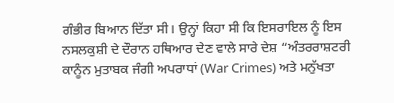ਗੰਭੀਰ ਬਿਆਨ ਦਿੱਤਾ ਸੀ। ਉਨ੍ਹਾਂ ਕਿਹਾ ਸੀ ਕਿ ਇਸਰਾਇਲ ਨੂੰ ਇਸ ਨਸਲਕੁਸ਼ੀ ਦੇ ਦੌਰਾਨ ਹਥਿਆਰ ਦੇਣ ਵਾਲੇ ਸਾਰੇ ਦੇਸ਼ “ਅੰਤਰਰਾਸ਼ਟਰੀ ਕਾਨੂੰਨ ਮੁਤਾਬਕ ਜੰਗੀ ਅਪਰਾਧਾਂ (War Crimes) ਅਤੇ ਮਨੁੱਖਤਾ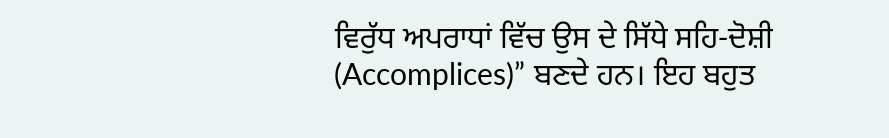ਵਿਰੁੱਧ ਅਪਰਾਧਾਂ ਵਿੱਚ ਉਸ ਦੇ ਸਿੱਧੇ ਸਹਿ-ਦੋਸ਼ੀ (Accomplices)” ਬਣਦੇ ਹਨ। ਇਹ ਬਹੁਤ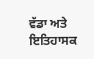ਵੱਡਾ ਅਤੇ ਇਤਿਹਾਸਕ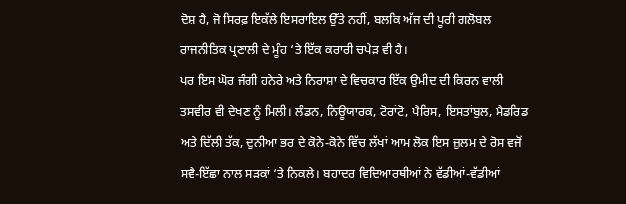ਦੋਸ਼ ਹੈ, ਜੋ ਸਿਰਫ਼ ਇਕੱਲੇ ਇਸਰਾਇਲ ਉੱਤੇ ਨਹੀਂ, ਬਲਕਿ ਅੱਜ ਦੀ ਪੂਰੀ ਗਲੋਬਲ ਰਾਜਨੀਤਿਕ ਪ੍ਰਣਾਲੀ ਦੇ ਮੂੰਹ ‘ਤੇ ਇੱਕ ਕਰਾਰੀ ਚਪੇੜ ਵੀ ਹੈ।
ਪਰ ਇਸ ਘੋਰ ਜੰਗੀ ਹਨੇਰੇ ਅਤੇ ਨਿਰਾਸ਼ਾ ਦੇ ਵਿਚਕਾਰ ਇੱਕ ਉਮੀਦ ਦੀ ਕਿਰਨ ਵਾਲੀ ਤਸਵੀਰ ਵੀ ਦੇਖਣ ਨੂੰ ਮਿਲੀ। ਲੰਡਨ, ਨਿਊਯਾਰਕ, ਟੋਰਾਂਟੋ, ਪੈਰਿਸ, ਇਸਤਾਂਬੁਲ, ਮੈਡਰਿਡ ਅਤੇ ਦਿੱਲੀ ਤੱਕ, ਦੁਨੀਆ ਭਰ ਦੇ ਕੋਨੇ-ਕੋਨੇ ਵਿੱਚ ਲੱਖਾਂ ਆਮ ਲੋਕ ਇਸ ਜ਼ੁਲਮ ਦੇ ਰੋਸ ਵਜੋਂ ਸਵੈ-ਇੱਛਾ ਨਾਲ ਸੜਕਾਂ ‘ਤੇ ਨਿਕਲੇ। ਬਹਾਦਰ ਵਿਦਿਆਰਥੀਆਂ ਨੇ ਵੱਡੀਆਂ-ਵੱਡੀਆਂ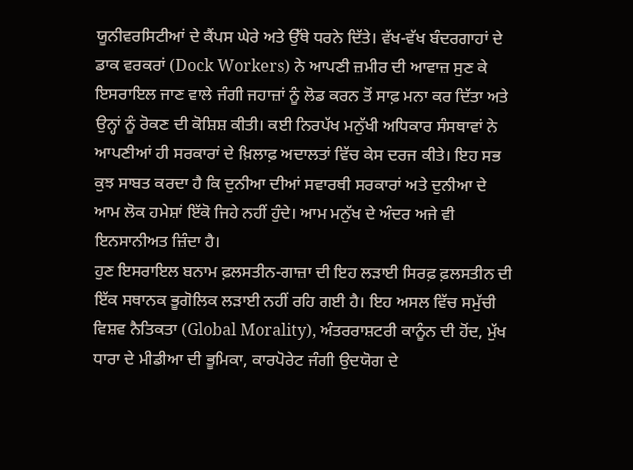ਯੂਨੀਵਰਸਿਟੀਆਂ ਦੇ ਕੈਂਪਸ ਘੇਰੇ ਅਤੇ ਉੱਥੇ ਧਰਨੇ ਦਿੱਤੇ। ਵੱਖ-ਵੱਖ ਬੰਦਰਗਾਹਾਂ ਦੇ ਡਾਕ ਵਰਕਰਾਂ (Dock Workers) ਨੇ ਆਪਣੀ ਜ਼ਮੀਰ ਦੀ ਆਵਾਜ਼ ਸੁਣ ਕੇ ਇਸਰਾਇਲ ਜਾਣ ਵਾਲੇ ਜੰਗੀ ਜਹਾਜ਼ਾਂ ਨੂੰ ਲੋਡ ਕਰਨ ਤੋਂ ਸਾਫ਼ ਮਨਾ ਕਰ ਦਿੱਤਾ ਅਤੇ ਉਨ੍ਹਾਂ ਨੂੰ ਰੋਕਣ ਦੀ ਕੋਸ਼ਿਸ਼ ਕੀਤੀ। ਕਈ ਨਿਰਪੱਖ ਮਨੁੱਖੀ ਅਧਿਕਾਰ ਸੰਸਥਾਵਾਂ ਨੇ ਆਪਣੀਆਂ ਹੀ ਸਰਕਾਰਾਂ ਦੇ ਖ਼ਿਲਾਫ਼ ਅਦਾਲਤਾਂ ਵਿੱਚ ਕੇਸ ਦਰਜ ਕੀਤੇ। ਇਹ ਸਭ ਕੁਝ ਸਾਬਤ ਕਰਦਾ ਹੈ ਕਿ ਦੁਨੀਆ ਦੀਆਂ ਸਵਾਰਥੀ ਸਰਕਾਰਾਂ ਅਤੇ ਦੁਨੀਆ ਦੇ ਆਮ ਲੋਕ ਹਮੇਸ਼ਾਂ ਇੱਕੋ ਜਿਹੇ ਨਹੀਂ ਹੁੰਦੇ। ਆਮ ਮਨੁੱਖ ਦੇ ਅੰਦਰ ਅਜੇ ਵੀ ਇਨਸਾਨੀਅਤ ਜ਼ਿੰਦਾ ਹੈ।
ਹੁਣ ਇਸਰਾਇਲ ਬਨਾਮ ਫ਼ਲਸਤੀਨ-ਗਾਜ਼ਾ ਦੀ ਇਹ ਲੜਾਈ ਸਿਰਫ਼ ਫ਼ਲਸਤੀਨ ਦੀ ਇੱਕ ਸਥਾਨਕ ਭੂਗੋਲਿਕ ਲੜਾਈ ਨਹੀਂ ਰਹਿ ਗਈ ਹੈ। ਇਹ ਅਸਲ ਵਿੱਚ ਸਮੁੱਚੀ ਵਿਸ਼ਵ ਨੈਤਿਕਤਾ (Global Morality), ਅੰਤਰਰਾਸ਼ਟਰੀ ਕਾਨੂੰਨ ਦੀ ਹੋਂਦ, ਮੁੱਖ ਧਾਰਾ ਦੇ ਮੀਡੀਆ ਦੀ ਭੂਮਿਕਾ, ਕਾਰਪੋਰੇਟ ਜੰਗੀ ਉਦਯੋਗ ਦੇ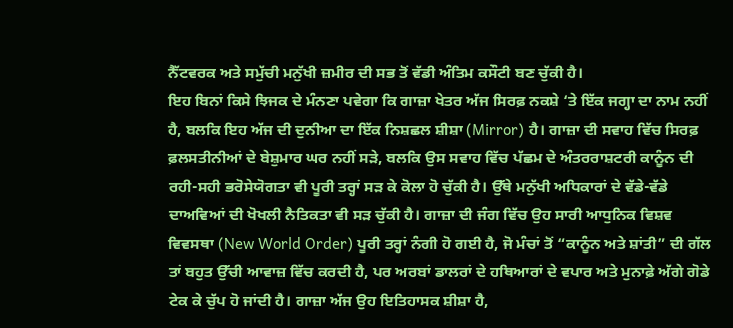ਨੈੱਟਵਰਕ ਅਤੇ ਸਮੁੱਚੀ ਮਨੁੱਖੀ ਜ਼ਮੀਰ ਦੀ ਸਭ ਤੋਂ ਵੱਡੀ ਅੰਤਿਮ ਕਸੌਟੀ ਬਣ ਚੁੱਕੀ ਹੈ।
ਇਹ ਬਿਨਾਂ ਕਿਸੇ ਝਿਜਕ ਦੇ ਮੰਨਣਾ ਪਵੇਗਾ ਕਿ ਗਾਜ਼ਾ ਖੇਤਰ ਅੱਜ ਸਿਰਫ਼ ਨਕਸ਼ੇ ‘ਤੇ ਇੱਕ ਜਗ੍ਹਾ ਦਾ ਨਾਮ ਨਹੀਂ ਹੈ, ਬਲਕਿ ਇਹ ਅੱਜ ਦੀ ਦੁਨੀਆ ਦਾ ਇੱਕ ਨਿਸ਼ਛਲ ਸ਼ੀਸ਼ਾ (Mirror) ਹੈ। ਗਾਜ਼ਾ ਦੀ ਸਵਾਹ ਵਿੱਚ ਸਿਰਫ਼ ਫ਼ਲਸਤੀਨੀਆਂ ਦੇ ਬੇਸ਼ੁਮਾਰ ਘਰ ਨਹੀਂ ਸੜੇ, ਬਲਕਿ ਉਸ ਸਵਾਹ ਵਿੱਚ ਪੱਛਮ ਦੇ ਅੰਤਰਰਾਸ਼ਟਰੀ ਕਾਨੂੰਨ ਦੀ ਰਹੀ-ਸਹੀ ਭਰੋਸੇਯੋਗਤਾ ਵੀ ਪੂਰੀ ਤਰ੍ਹਾਂ ਸੜ ਕੇ ਕੋਲਾ ਹੋ ਚੁੱਕੀ ਹੈ। ਉੱਥੇ ਮਨੁੱਖੀ ਅਧਿਕਾਰਾਂ ਦੇ ਵੱਡੇ-ਵੱਡੇ ਦਾਅਵਿਆਂ ਦੀ ਖੋਖਲੀ ਨੈਤਿਕਤਾ ਵੀ ਸੜ ਚੁੱਕੀ ਹੈ। ਗਾਜ਼ਾ ਦੀ ਜੰਗ ਵਿੱਚ ਉਹ ਸਾਰੀ ਆਧੁਨਿਕ ਵਿਸ਼ਵ ਵਿਵਸਥਾ (New World Order) ਪੂਰੀ ਤਰ੍ਹਾਂ ਨੰਗੀ ਹੋ ਗਈ ਹੈ, ਜੋ ਮੰਚਾਂ ਤੋਂ “ਕਾਨੂੰਨ ਅਤੇ ਸ਼ਾਂਤੀ” ਦੀ ਗੱਲ ਤਾਂ ਬਹੁਤ ਉੱਚੀ ਆਵਾਜ਼ ਵਿੱਚ ਕਰਦੀ ਹੈ, ਪਰ ਅਰਬਾਂ ਡਾਲਰਾਂ ਦੇ ਹਥਿਆਰਾਂ ਦੇ ਵਪਾਰ ਅਤੇ ਮੁਨਾਫ਼ੇ ਅੱਗੇ ਗੋਡੇ ਟੇਕ ਕੇ ਚੁੱਪ ਹੋ ਜਾਂਦੀ ਹੈ। ਗਾਜ਼ਾ ਅੱਜ ਉਹ ਇਤਿਹਾਸਕ ਸ਼ੀਸ਼ਾ ਹੈ,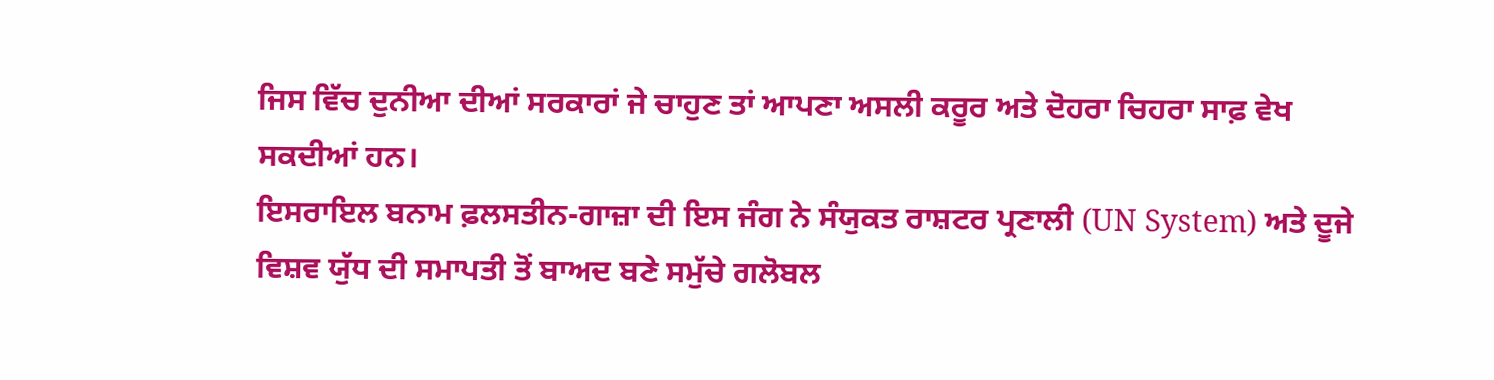ਜਿਸ ਵਿੱਚ ਦੁਨੀਆ ਦੀਆਂ ਸਰਕਾਰਾਂ ਜੇ ਚਾਹੁਣ ਤਾਂ ਆਪਣਾ ਅਸਲੀ ਕਰੂਰ ਅਤੇ ਦੋਹਰਾ ਚਿਹਰਾ ਸਾਫ਼ ਵੇਖ ਸਕਦੀਆਂ ਹਨ।
ਇਸਰਾਇਲ ਬਨਾਮ ਫ਼ਲਸਤੀਨ-ਗਾਜ਼ਾ ਦੀ ਇਸ ਜੰਗ ਨੇ ਸੰਯੁਕਤ ਰਾਸ਼ਟਰ ਪ੍ਰਣਾਲੀ (UN System) ਅਤੇ ਦੂਜੇ ਵਿਸ਼ਵ ਯੁੱਧ ਦੀ ਸਮਾਪਤੀ ਤੋਂ ਬਾਅਦ ਬਣੇ ਸਮੁੱਚੇ ਗਲੋਬਲ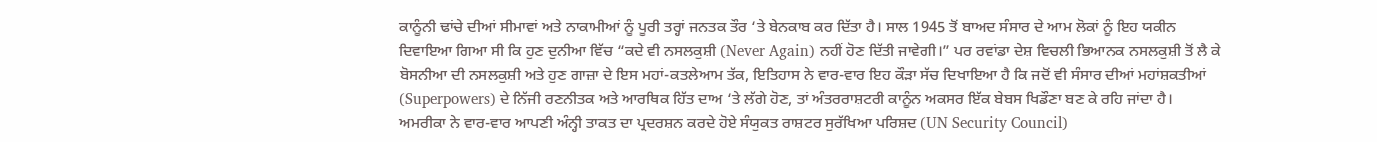ਕਾਨੂੰਨੀ ਢਾਂਚੇ ਦੀਆਂ ਸੀਮਾਵਾਂ ਅਤੇ ਨਾਕਾਮੀਆਂ ਨੂੰ ਪੂਰੀ ਤਰ੍ਹਾਂ ਜਨਤਕ ਤੌਰ ‘ਤੇ ਬੇਨਕਾਬ ਕਰ ਦਿੱਤਾ ਹੈ। ਸਾਲ 1945 ਤੋਂ ਬਾਅਦ ਸੰਸਾਰ ਦੇ ਆਮ ਲੋਕਾਂ ਨੂੰ ਇਹ ਯਕੀਨ ਦਿਵਾਇਆ ਗਿਆ ਸੀ ਕਿ ਹੁਣ ਦੁਨੀਆ ਵਿੱਚ “ਕਦੇ ਵੀ ਨਸਲਕੁਸ਼ੀ (Never Again) ਨਹੀਂ ਹੋਣ ਦਿੱਤੀ ਜਾਵੇਗੀ।” ਪਰ ਰਵਾਂਡਾ ਦੇਸ਼ ਵਿਚਲੀ ਭਿਆਨਕ ਨਸਲਕੁਸ਼ੀ ਤੋਂ ਲੈ ਕੇ ਬੋਸਨੀਆ ਦੀ ਨਸਲਕੁਸ਼ੀ ਅਤੇ ਹੁਣ ਗਾਜ਼ਾ ਦੇ ਇਸ ਮਹਾਂ-ਕਤਲੇਆਮ ਤੱਕ, ਇਤਿਹਾਸ ਨੇ ਵਾਰ-ਵਾਰ ਇਹ ਕੌੜਾ ਸੱਚ ਦਿਖਾਇਆ ਹੈ ਕਿ ਜਦੋਂ ਵੀ ਸੰਸਾਰ ਦੀਆਂ ਮਹਾਂਸ਼ਕਤੀਆਂ (Superpowers) ਦੇ ਨਿੱਜੀ ਰਣਨੀਤਕ ਅਤੇ ਆਰਥਿਕ ਹਿੱਤ ਦਾਅ ‘ਤੇ ਲੱਗੇ ਹੋਣ, ਤਾਂ ਅੰਤਰਰਾਸ਼ਟਰੀ ਕਾਨੂੰਨ ਅਕਸਰ ਇੱਕ ਬੇਬਸ ਖਿਡੌਣਾ ਬਣ ਕੇ ਰਹਿ ਜਾਂਦਾ ਹੈ।
ਅਮਰੀਕਾ ਨੇ ਵਾਰ-ਵਾਰ ਆਪਣੀ ਅੰਨ੍ਹੀ ਤਾਕਤ ਦਾ ਪ੍ਰਦਰਸ਼ਨ ਕਰਦੇ ਹੋਏ ਸੰਯੁਕਤ ਰਾਸ਼ਟਰ ਸੁਰੱਖਿਆ ਪਰਿਸ਼ਦ (UN Security Council)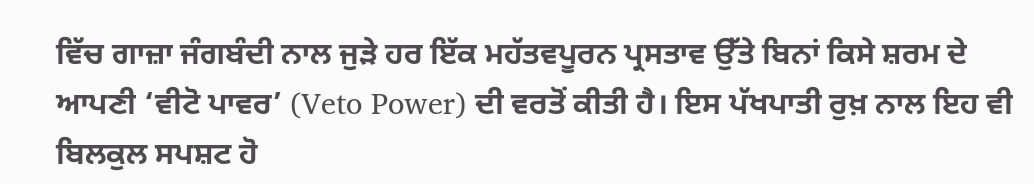ਵਿੱਚ ਗਾਜ਼ਾ ਜੰਗਬੰਦੀ ਨਾਲ ਜੁੜੇ ਹਰ ਇੱਕ ਮਹੱਤਵਪੂਰਨ ਪ੍ਰਸਤਾਵ ਉੱਤੇ ਬਿਨਾਂ ਕਿਸੇ ਸ਼ਰਮ ਦੇ ਆਪਣੀ ‘ਵੀਟੋ ਪਾਵਰ’ (Veto Power) ਦੀ ਵਰਤੋਂ ਕੀਤੀ ਹੈ। ਇਸ ਪੱਖਪਾਤੀ ਰੁਖ਼ ਨਾਲ ਇਹ ਵੀ ਬਿਲਕੁਲ ਸਪਸ਼ਟ ਹੋ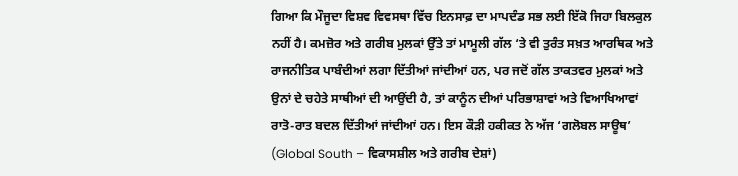ਗਿਆ ਕਿ ਮੌਜੂਦਾ ਵਿਸ਼ਵ ਵਿਵਸਥਾ ਵਿੱਚ ਇਨਸਾਫ਼ ਦਾ ਮਾਪਦੰਡ ਸਭ ਲਈ ਇੱਕੋ ਜਿਹਾ ਬਿਲਕੁਲ ਨਹੀਂ ਹੈ। ਕਮਜ਼ੋਰ ਅਤੇ ਗਰੀਬ ਮੁਲਕਾਂ ਉੱਤੇ ਤਾਂ ਮਾਮੂਲੀ ਗੱਲ ‘ਤੇ ਵੀ ਤੁਰੰਤ ਸਖ਼ਤ ਆਰਥਿਕ ਅਤੇ ਰਾਜਨੀਤਿਕ ਪਾਬੰਦੀਆਂ ਲਗਾ ਦਿੱਤੀਆਂ ਜਾਂਦੀਆਂ ਹਨ, ਪਰ ਜਦੋਂ ਗੱਲ ਤਾਕਤਵਰ ਮੁਲਕਾਂ ਅਤੇ ਉਨਾਂ ਦੇ ਚਹੇਤੇ ਸਾਥੀਆਂ ਦੀ ਆਉਂਦੀ ਹੈ, ਤਾਂ ਕਾਨੂੰਨ ਦੀਆਂ ਪਰਿਭਾਸ਼ਾਵਾਂ ਅਤੇ ਵਿਆਖਿਆਵਾਂ ਰਾਤੋ-ਰਾਤ ਬਦਲ ਦਿੱਤੀਆਂ ਜਾਂਦੀਆਂ ਹਨ। ਇਸ ਕੌੜੀ ਹਕੀਕਤ ਨੇ ਅੱਜ ‘ਗਲੋਬਲ ਸਾਊਥ’ (Global South – ਵਿਕਾਸਸ਼ੀਲ ਅਤੇ ਗਰੀਬ ਦੇਸ਼ਾਂ)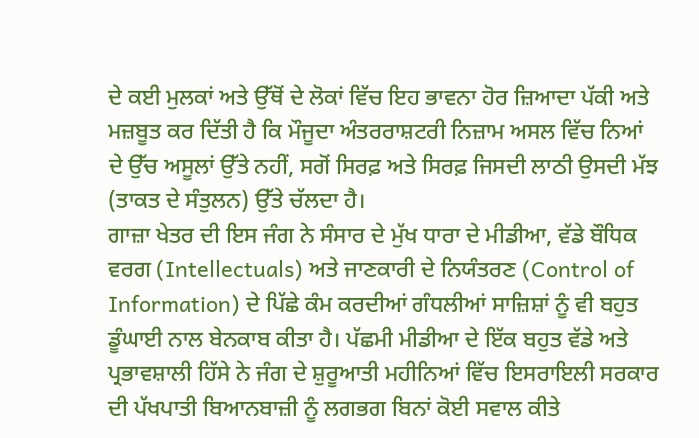ਦੇ ਕਈ ਮੁਲਕਾਂ ਅਤੇ ਉੱਥੋਂ ਦੇ ਲੋਕਾਂ ਵਿੱਚ ਇਹ ਭਾਵਨਾ ਹੋਰ ਜ਼ਿਆਦਾ ਪੱਕੀ ਅਤੇ ਮਜ਼ਬੂਤ ਕਰ ਦਿੱਤੀ ਹੈ ਕਿ ਮੌਜੂਦਾ ਅੰਤਰਰਾਸ਼ਟਰੀ ਨਿਜ਼ਾਮ ਅਸਲ ਵਿੱਚ ਨਿਆਂ ਦੇ ਉੱਚ ਅਸੂਲਾਂ ਉੱਤੇ ਨਹੀਂ, ਸਗੋਂ ਸਿਰਫ਼ ਅਤੇ ਸਿਰਫ਼ ਜਿਸਦੀ ਲਾਠੀ ਉਸਦੀ ਮੱਝ (ਤਾਕਤ ਦੇ ਸੰਤੁਲਨ) ਉੱਤੇ ਚੱਲਦਾ ਹੈ।
ਗਾਜ਼ਾ ਖੇਤਰ ਦੀ ਇਸ ਜੰਗ ਨੇ ਸੰਸਾਰ ਦੇ ਮੁੱਖ ਧਾਰਾ ਦੇ ਮੀਡੀਆ, ਵੱਡੇ ਬੌਧਿਕ ਵਰਗ (Intellectuals) ਅਤੇ ਜਾਣਕਾਰੀ ਦੇ ਨਿਯੰਤਰਣ (Control of Information) ਦੇ ਪਿੱਛੇ ਕੰਮ ਕਰਦੀਆਂ ਗੰਧਲੀਆਂ ਸਾਜ਼ਿਸ਼ਾਂ ਨੂੰ ਵੀ ਬਹੁਤ ਡੂੰਘਾਈ ਨਾਲ ਬੇਨਕਾਬ ਕੀਤਾ ਹੈ। ਪੱਛਮੀ ਮੀਡੀਆ ਦੇ ਇੱਕ ਬਹੁਤ ਵੱਡੇ ਅਤੇ ਪ੍ਰਭਾਵਸ਼ਾਲੀ ਹਿੱਸੇ ਨੇ ਜੰਗ ਦੇ ਸ਼ੁਰੂਆਤੀ ਮਹੀਨਿਆਂ ਵਿੱਚ ਇਸਰਾਇਲੀ ਸਰਕਾਰ ਦੀ ਪੱਖਪਾਤੀ ਬਿਆਨਬਾਜ਼ੀ ਨੂੰ ਲਗਭਗ ਬਿਨਾਂ ਕੋਈ ਸਵਾਲ ਕੀਤੇ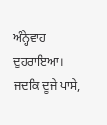ਅੰਨ੍ਹੇਵਾਹ ਦੁਹਰਾਇਆ। ਜਦਕਿ ਦੂਜੇ ਪਾਸੇ,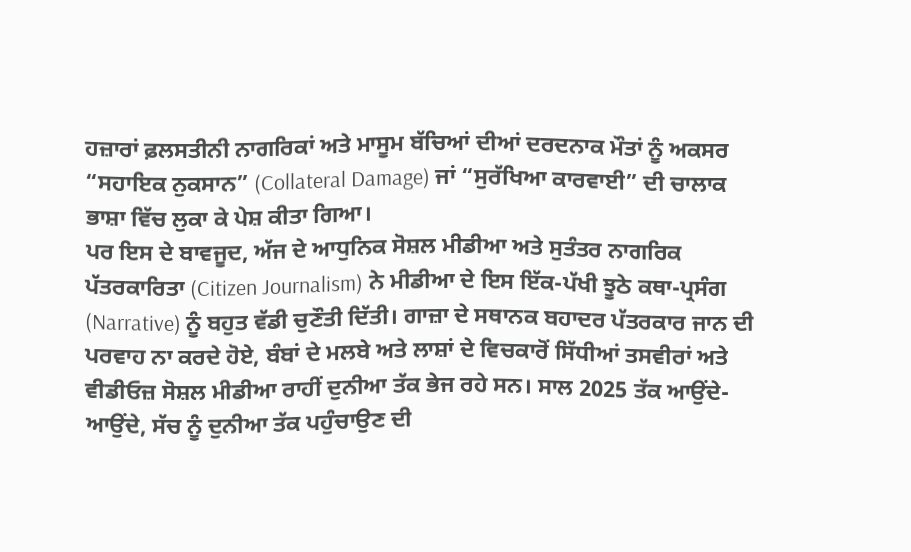ਹਜ਼ਾਰਾਂ ਫ਼ਲਸਤੀਨੀ ਨਾਗਰਿਕਾਂ ਅਤੇ ਮਾਸੂਮ ਬੱਚਿਆਂ ਦੀਆਂ ਦਰਦਨਾਕ ਮੌਤਾਂ ਨੂੰ ਅਕਸਰ “ਸਹਾਇਕ ਨੁਕਸਾਨ” (Collateral Damage) ਜਾਂ “ਸੁਰੱਖਿਆ ਕਾਰਵਾਈ” ਦੀ ਚਾਲਾਕ ਭਾਸ਼ਾ ਵਿੱਚ ਲੁਕਾ ਕੇ ਪੇਸ਼ ਕੀਤਾ ਗਿਆ।
ਪਰ ਇਸ ਦੇ ਬਾਵਜੂਦ, ਅੱਜ ਦੇ ਆਧੁਨਿਕ ਸੋਸ਼ਲ ਮੀਡੀਆ ਅਤੇ ਸੁਤੰਤਰ ਨਾਗਰਿਕ ਪੱਤਰਕਾਰਿਤਾ (Citizen Journalism) ਨੇ ਮੀਡੀਆ ਦੇ ਇਸ ਇੱਕ-ਪੱਖੀ ਝੂਠੇ ਕਥਾ-ਪ੍ਰਸੰਗ (Narrative) ਨੂੰ ਬਹੁਤ ਵੱਡੀ ਚੁਣੌਤੀ ਦਿੱਤੀ। ਗਾਜ਼ਾ ਦੇ ਸਥਾਨਕ ਬਹਾਦਰ ਪੱਤਰਕਾਰ ਜਾਨ ਦੀ ਪਰਵਾਹ ਨਾ ਕਰਦੇ ਹੋਏ, ਬੰਬਾਂ ਦੇ ਮਲਬੇ ਅਤੇ ਲਾਸ਼ਾਂ ਦੇ ਵਿਚਕਾਰੋਂ ਸਿੱਧੀਆਂ ਤਸਵੀਰਾਂ ਅਤੇ ਵੀਡੀਓਜ਼ ਸੋਸ਼ਲ ਮੀਡੀਆ ਰਾਹੀਂ ਦੁਨੀਆ ਤੱਕ ਭੇਜ ਰਹੇ ਸਨ। ਸਾਲ 2025 ਤੱਕ ਆਉਂਦੇ-ਆਉਂਦੇ, ਸੱਚ ਨੂੰ ਦੁਨੀਆ ਤੱਕ ਪਹੁੰਚਾਉਣ ਦੀ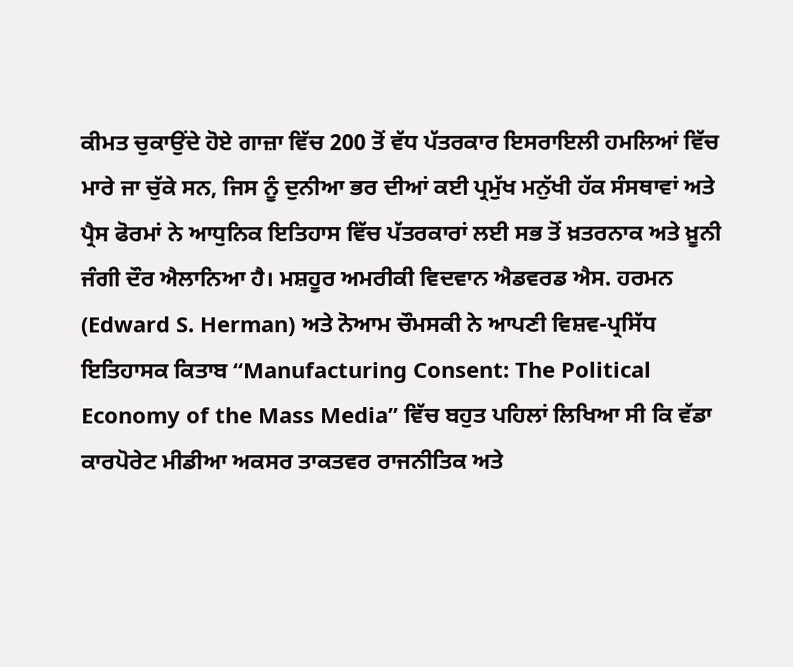ਕੀਮਤ ਚੁਕਾਉਂਦੇ ਹੋਏ ਗਾਜ਼ਾ ਵਿੱਚ 200 ਤੋਂ ਵੱਧ ਪੱਤਰਕਾਰ ਇਸਰਾਇਲੀ ਹਮਲਿਆਂ ਵਿੱਚ ਮਾਰੇ ਜਾ ਚੁੱਕੇ ਸਨ, ਜਿਸ ਨੂੰ ਦੁਨੀਆ ਭਰ ਦੀਆਂ ਕਈ ਪ੍ਰਮੁੱਖ ਮਨੁੱਖੀ ਹੱਕ ਸੰਸਥਾਵਾਂ ਅਤੇ ਪ੍ਰੈਸ ਫੋਰਮਾਂ ਨੇ ਆਧੁਨਿਕ ਇਤਿਹਾਸ ਵਿੱਚ ਪੱਤਰਕਾਰਾਂ ਲਈ ਸਭ ਤੋਂ ਖ਼ਤਰਨਾਕ ਅਤੇ ਖ਼ੂਨੀ ਜੰਗੀ ਦੌਰ ਐਲਾਨਿਆ ਹੈ। ਮਸ਼ਹੂਰ ਅਮਰੀਕੀ ਵਿਦਵਾਨ ਐਡਵਰਡ ਐਸ. ਹਰਮਨ (Edward S. Herman) ਅਤੇ ਨੋਆਮ ਚੌਮਸਕੀ ਨੇ ਆਪਣੀ ਵਿਸ਼ਵ-ਪ੍ਰਸਿੱਧ ਇਤਿਹਾਸਕ ਕਿਤਾਬ “Manufacturing Consent: The Political Economy of the Mass Media” ਵਿੱਚ ਬਹੁਤ ਪਹਿਲਾਂ ਲਿਖਿਆ ਸੀ ਕਿ ਵੱਡਾ ਕਾਰਪੋਰੇਟ ਮੀਡੀਆ ਅਕਸਰ ਤਾਕਤਵਰ ਰਾਜਨੀਤਿਕ ਅਤੇ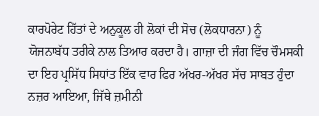ਕਾਰਪੋਰੇਟ ਹਿੱਤਾਂ ਦੇ ਅਨੁਕੂਲ ਹੀ ਲੋਕਾਂ ਦੀ ਸੋਚ (ਲੋਕਧਾਰਨਾ) ਨੂੰ ਯੋਜਨਾਬੱਧ ਤਰੀਕੇ ਨਾਲ ਤਿਆਰ ਕਰਦਾ ਹੈ। ਗਾਜ਼ਾ ਦੀ ਜੰਗ ਵਿੱਚ ਚੌਮਸਕੀ ਦਾ ਇਹ ਪ੍ਰਸਿੱਧ ਸਿਧਾਂਤ ਇੱਕ ਵਾਰ ਫਿਰ ਅੱਖਰ-ਅੱਖਰ ਸੱਚ ਸਾਬਤ ਹੁੰਦਾ ਨਜ਼ਰ ਆਇਆ, ਜਿੱਥੇ ਜ਼ਮੀਨੀ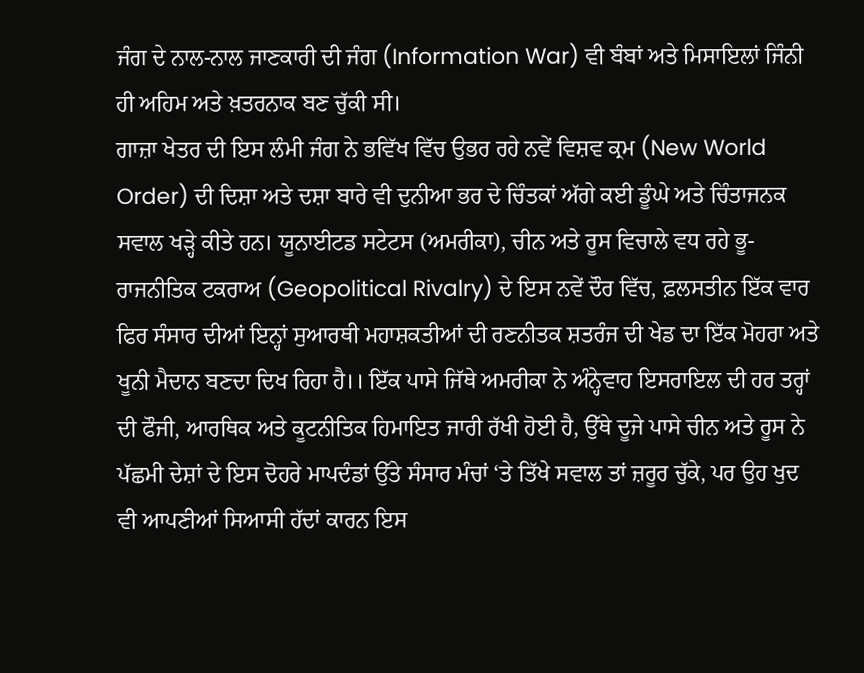ਜੰਗ ਦੇ ਨਾਲ-ਨਾਲ ਜਾਣਕਾਰੀ ਦੀ ਜੰਗ (Information War) ਵੀ ਬੰਬਾਂ ਅਤੇ ਮਿਸਾਇਲਾਂ ਜਿੰਨੀ ਹੀ ਅਹਿਮ ਅਤੇ ਖ਼ਤਰਨਾਕ ਬਣ ਚੁੱਕੀ ਸੀ।
ਗਾਜ਼ਾ ਖੇਤਰ ਦੀ ਇਸ ਲੰਮੀ ਜੰਗ ਨੇ ਭਵਿੱਖ ਵਿੱਚ ਉਭਰ ਰਹੇ ਨਵੇਂ ਵਿਸ਼ਵ ਕ੍ਰਮ (New World Order) ਦੀ ਦਿਸ਼ਾ ਅਤੇ ਦਸ਼ਾ ਬਾਰੇ ਵੀ ਦੁਨੀਆ ਭਰ ਦੇ ਚਿੰਤਕਾਂ ਅੱਗੇ ਕਈ ਡੂੰਘੇ ਅਤੇ ਚਿੰਤਾਜਨਕ ਸਵਾਲ ਖੜ੍ਹੇ ਕੀਤੇ ਹਨ। ਯੂਨਾਈਟਡ ਸਟੇਟਸ (ਅਮਰੀਕਾ), ਚੀਨ ਅਤੇ ਰੂਸ ਵਿਚਾਲੇ ਵਧ ਰਹੇ ਭੂ-ਰਾਜਨੀਤਿਕ ਟਕਰਾਅ (Geopolitical Rivalry) ਦੇ ਇਸ ਨਵੇਂ ਦੌਰ ਵਿੱਚ, ਫ਼ਲਸਤੀਨ ਇੱਕ ਵਾਰ ਫਿਰ ਸੰਸਾਰ ਦੀਆਂ ਇਨ੍ਹਾਂ ਸੁਆਰਥੀ ਮਹਾਸ਼ਕਤੀਆਂ ਦੀ ਰਣਨੀਤਕ ਸ਼ਤਰੰਜ ਦੀ ਖੇਡ ਦਾ ਇੱਕ ਮੋਹਰਾ ਅਤੇ ਖੂਨੀ ਮੈਦਾਨ ਬਣਦਾ ਦਿਖ ਰਿਹਾ ਹੈ।। ਇੱਕ ਪਾਸੇ ਜਿੱਥੇ ਅਮਰੀਕਾ ਨੇ ਅੰਨ੍ਹੇਵਾਹ ਇਸਰਾਇਲ ਦੀ ਹਰ ਤਰ੍ਹਾਂ ਦੀ ਫੌਜੀ, ਆਰਥਿਕ ਅਤੇ ਕੂਟਨੀਤਿਕ ਹਿਮਾਇਤ ਜਾਰੀ ਰੱਖੀ ਹੋਈ ਹੈ, ਉੱਥੇ ਦੂਜੇ ਪਾਸੇ ਚੀਨ ਅਤੇ ਰੂਸ ਨੇ ਪੱਛਮੀ ਦੇਸ਼ਾਂ ਦੇ ਇਸ ਦੋਹਰੇ ਮਾਪਦੰਡਾਂ ਉੱਤੇ ਸੰਸਾਰ ਮੰਚਾਂ ‘ਤੇ ਤਿੱਖੇ ਸਵਾਲ ਤਾਂ ਜ਼ਰੂਰ ਚੁੱਕੇ, ਪਰ ਉਹ ਖੁਦ ਵੀ ਆਪਣੀਆਂ ਸਿਆਸੀ ਹੱਦਾਂ ਕਾਰਨ ਇਸ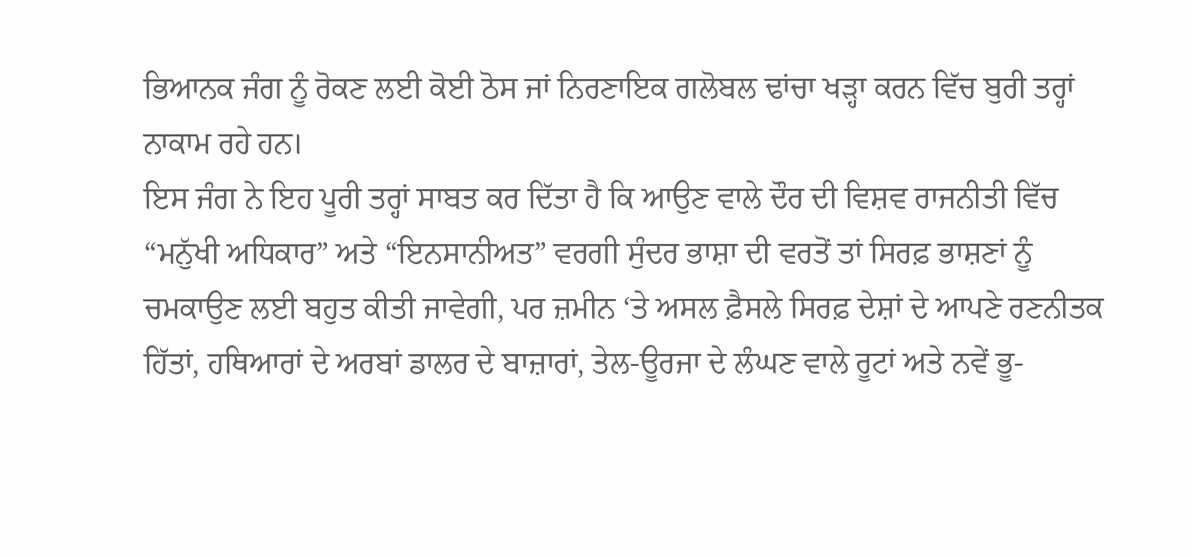ਭਿਆਨਕ ਜੰਗ ਨੂੰ ਰੋਕਣ ਲਈ ਕੋਈ ਠੋਸ ਜਾਂ ਨਿਰਣਾਇਕ ਗਲੋਬਲ ਢਾਂਚਾ ਖੜ੍ਹਾ ਕਰਨ ਵਿੱਚ ਬੁਰੀ ਤਰ੍ਹਾਂ ਨਾਕਾਮ ਰਹੇ ਹਨ।
ਇਸ ਜੰਗ ਨੇ ਇਹ ਪੂਰੀ ਤਰ੍ਹਾਂ ਸਾਬਤ ਕਰ ਦਿੱਤਾ ਹੈ ਕਿ ਆਉਣ ਵਾਲੇ ਦੌਰ ਦੀ ਵਿਸ਼ਵ ਰਾਜਨੀਤੀ ਵਿੱਚ “ਮਨੁੱਖੀ ਅਧਿਕਾਰ” ਅਤੇ “ਇਨਸਾਨੀਅਤ” ਵਰਗੀ ਸੁੰਦਰ ਭਾਸ਼ਾ ਦੀ ਵਰਤੋਂ ਤਾਂ ਸਿਰਫ਼ ਭਾਸ਼ਣਾਂ ਨੂੰ ਚਮਕਾਉਣ ਲਈ ਬਹੁਤ ਕੀਤੀ ਜਾਵੇਗੀ, ਪਰ ਜ਼ਮੀਨ ‘ਤੇ ਅਸਲ ਫ਼ੈਸਲੇ ਸਿਰਫ਼ ਦੇਸ਼ਾਂ ਦੇ ਆਪਣੇ ਰਣਨੀਤਕ ਹਿੱਤਾਂ, ਹਥਿਆਰਾਂ ਦੇ ਅਰਬਾਂ ਡਾਲਰ ਦੇ ਬਾਜ਼ਾਰਾਂ, ਤੇਲ-ਊਰਜਾ ਦੇ ਲੰਘਣ ਵਾਲੇ ਰੂਟਾਂ ਅਤੇ ਨਵੇਂ ਭੂ-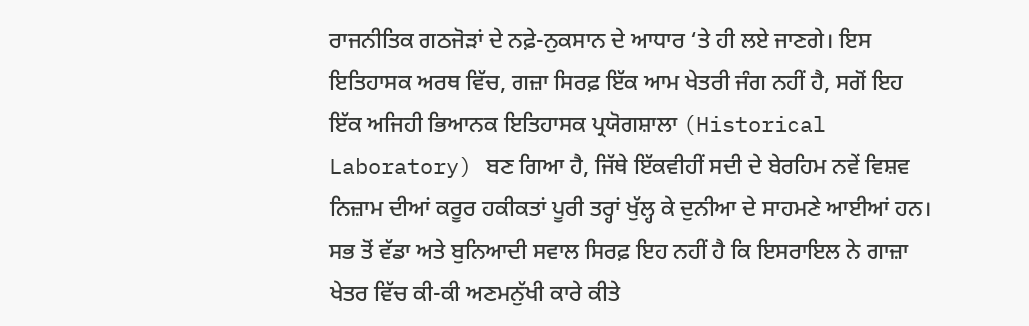ਰਾਜਨੀਤਿਕ ਗਠਜੋੜਾਂ ਦੇ ਨਫ਼ੇ-ਨੁਕਸਾਨ ਦੇ ਆਧਾਰ ‘ਤੇ ਹੀ ਲਏ ਜਾਣਗੇ। ਇਸ ਇਤਿਹਾਸਕ ਅਰਥ ਵਿੱਚ, ਗਜ਼ਾ ਸਿਰਫ਼ ਇੱਕ ਆਮ ਖੇਤਰੀ ਜੰਗ ਨਹੀਂ ਹੈ, ਸਗੋਂ ਇਹ ਇੱਕ ਅਜਿਹੀ ਭਿਆਨਕ ਇਤਿਹਾਸਕ ਪ੍ਰਯੋਗਸ਼ਾਲਾ (Historical Laboratory) ਬਣ ਗਿਆ ਹੈ, ਜਿੱਥੇ ਇੱਕਵੀਹੀਂ ਸਦੀ ਦੇ ਬੇਰਹਿਮ ਨਵੇਂ ਵਿਸ਼ਵ ਨਿਜ਼ਾਮ ਦੀਆਂ ਕਰੂਰ ਹਕੀਕਤਾਂ ਪੂਰੀ ਤਰ੍ਹਾਂ ਖੁੱਲ੍ਹ ਕੇ ਦੁਨੀਆ ਦੇ ਸਾਹਮਣੇ ਆਈਆਂ ਹਨ।
ਸਭ ਤੋਂ ਵੱਡਾ ਅਤੇ ਬੁਨਿਆਦੀ ਸਵਾਲ ਸਿਰਫ਼ ਇਹ ਨਹੀਂ ਹੈ ਕਿ ਇਸਰਾਇਲ ਨੇ ਗਾਜ਼ਾ ਖੇਤਰ ਵਿੱਚ ਕੀ-ਕੀ ਅਣਮਨੁੱਖੀ ਕਾਰੇ ਕੀਤੇ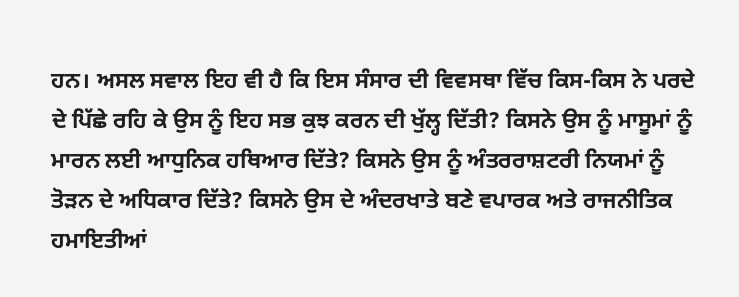ਹਨ। ਅਸਲ ਸਵਾਲ ਇਹ ਵੀ ਹੈ ਕਿ ਇਸ ਸੰਸਾਰ ਦੀ ਵਿਵਸਥਾ ਵਿੱਚ ਕਿਸ-ਕਿਸ ਨੇ ਪਰਦੇ ਦੇ ਪਿੱਛੇ ਰਹਿ ਕੇ ਉਸ ਨੂੰ ਇਹ ਸਭ ਕੁਝ ਕਰਨ ਦੀ ਖੁੱਲ੍ਹ ਦਿੱਤੀ? ਕਿਸਨੇ ਉਸ ਨੂੰ ਮਾਸੂਮਾਂ ਨੂੰ ਮਾਰਨ ਲਈ ਆਧੁਨਿਕ ਹਥਿਆਰ ਦਿੱਤੇ? ਕਿਸਨੇ ਉਸ ਨੂੰ ਅੰਤਰਰਾਸ਼ਟਰੀ ਨਿਯਮਾਂ ਨੂੰ ਤੋੜਨ ਦੇ ਅਧਿਕਾਰ ਦਿੱਤੇ? ਕਿਸਨੇ ਉਸ ਦੇ ਅੰਦਰਖਾਤੇ ਬਣੇ ਵਪਾਰਕ ਅਤੇ ਰਾਜਨੀਤਿਕ ਹਮਾਇਤੀਆਂ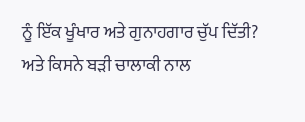ਨੂੰ ਇੱਕ ਖੂੰਖਾਰ ਅਤੇ ਗੁਨਾਹਗਾਰ ਚੁੱਪ ਦਿੱਤੀ? ਅਤੇ ਕਿਸਨੇ ਬੜੀ ਚਾਲਾਕੀ ਨਾਲ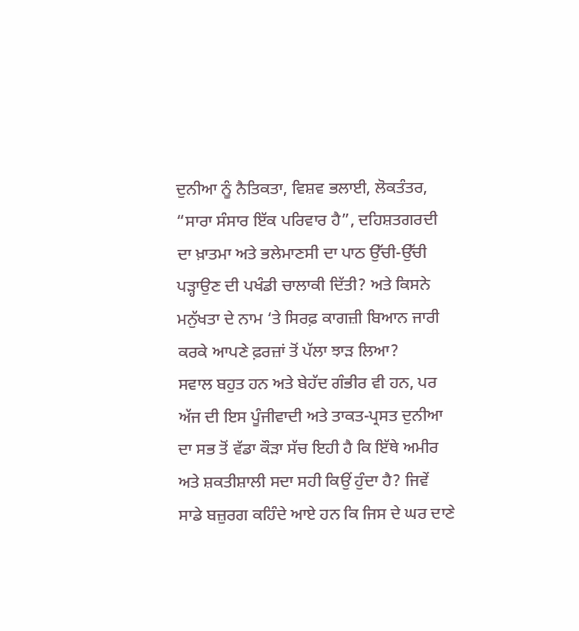ਦੁਨੀਆ ਨੂੰ ਨੈਤਿਕਤਾ, ਵਿਸ਼ਵ ਭਲਾਈ, ਲੋਕਤੰਤਰ, “ਸਾਰਾ ਸੰਸਾਰ ਇੱਕ ਪਰਿਵਾਰ ਹੈ”, ਦਹਿਸ਼ਤਗਰਦੀ ਦਾ ਖ਼ਾਤਮਾ ਅਤੇ ਭਲੇਮਾਣਸੀ ਦਾ ਪਾਠ ਉੱਚੀ-ਉੱਚੀ ਪੜ੍ਹਾਉਣ ਦੀ ਪਖੰਡੀ ਚਾਲਾਕੀ ਦਿੱਤੀ? ਅਤੇ ਕਿਸਨੇ ਮਨੁੱਖਤਾ ਦੇ ਨਾਮ ‘ਤੇ ਸਿਰਫ਼ ਕਾਗਜ਼ੀ ਬਿਆਨ ਜਾਰੀ ਕਰਕੇ ਆਪਣੇ ਫ਼ਰਜ਼ਾਂ ਤੋਂ ਪੱਲਾ ਝਾੜ ਲਿਆ?
ਸਵਾਲ ਬਹੁਤ ਹਨ ਅਤੇ ਬੇਹੱਦ ਗੰਭੀਰ ਵੀ ਹਨ, ਪਰ ਅੱਜ ਦੀ ਇਸ ਪੂੰਜੀਵਾਦੀ ਅਤੇ ਤਾਕਤ-ਪ੍ਰਸਤ ਦੁਨੀਆ ਦਾ ਸਭ ਤੋਂ ਵੱਡਾ ਕੌੜਾ ਸੱਚ ਇਹੀ ਹੈ ਕਿ ਇੱਥੇ ਅਮੀਰ ਅਤੇ ਸ਼ਕਤੀਸ਼ਾਲੀ ਸਦਾ ਸਹੀ ਕਿਉਂ ਹੁੰਦਾ ਹੈ? ਜਿਵੇਂ ਸਾਡੇ ਬਜ਼ੁਰਗ ਕਹਿੰਦੇ ਆਏ ਹਨ ਕਿ ਜਿਸ ਦੇ ਘਰ ਦਾਣੇ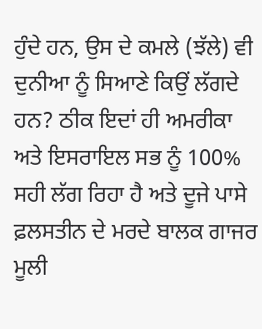ਹੁੰਦੇ ਹਨ, ਉਸ ਦੇ ਕਮਲੇ (ਝੱਲੇ) ਵੀ ਦੁਨੀਆ ਨੂੰ ਸਿਆਣੇ ਕਿਉਂ ਲੱਗਦੇ ਹਨ? ਠੀਕ ਇਦਾਂ ਹੀ ਅਮਰੀਕਾ ਅਤੇ ਇਸਰਾਇਲ ਸਭ ਨੂੰ 100% ਸਹੀ ਲੱਗ ਰਿਹਾ ਹੈ ਅਤੇ ਦੂਜੇ ਪਾਸੇ ਫ਼ਲਸਤੀਨ ਦੇ ਮਰਦੇ ਬਾਲਕ ਗਾਜਰ ਮੂਲੀ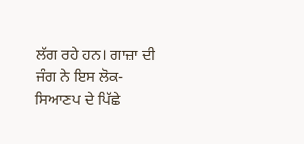ਲੱਗ ਰਹੇ ਹਨ। ਗਾਜ਼ਾ ਦੀ ਜੰਗ ਨੇ ਇਸ ਲੋਕ-ਸਿਆਣਪ ਦੇ ਪਿੱਛੇ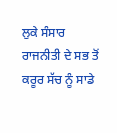ਲੁਕੇ ਸੰਸਾਰ ਰਾਜਨੀਤੀ ਦੇ ਸਭ ਤੋਂ ਕਰੂਰ ਸੱਚ ਨੂੰ ਸਾਡੇ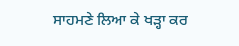ਸਾਹਮਣੇ ਲਿਆ ਕੇ ਖੜ੍ਹਾ ਕਰ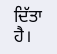ਦਿੱਤਾ ਹੈ।